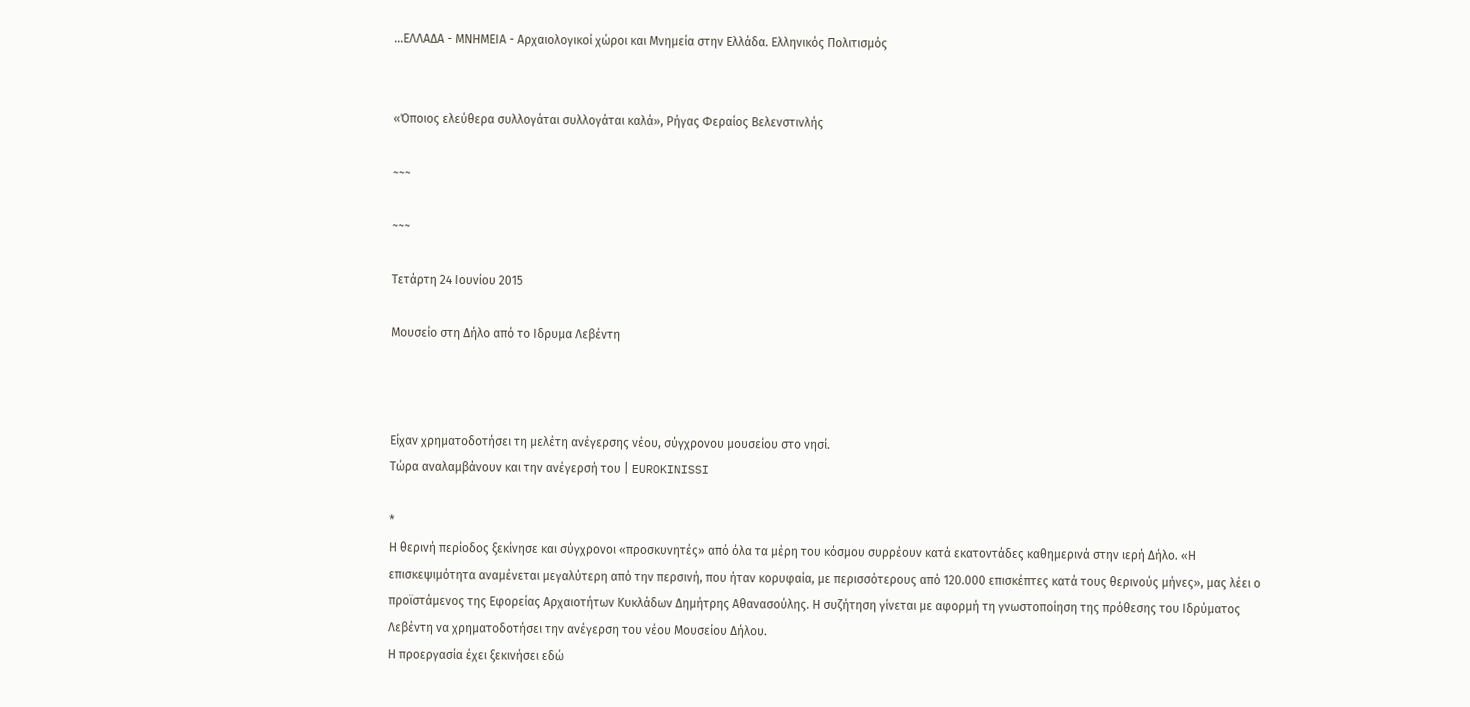...ΕΛΛΑΔΑ - ΜΝΗΜΕΙΑ - Αρχαιολογικοί χώροι και Μνημεία στην Ελλάδα. Ελληνικός Πολιτισμός


«Όποιος ελεύθερα συλλογάται συλλογάται καλά», Ρήγας Φεραίος Βελενστινλής

~~~

~~~

Τετάρτη 24 Ιουνίου 2015

Μουσείο στη Δήλο από το Ιδρυμα Λεβέντη



Eίχαν χρηματοδοτήσει τη μελέτη ανέγερσης νέου, σύγχρονου μουσείου στο νησί.
Τώρα αναλαμβάνουν και την ανέγερσή του | EUROKINISSI

*
Η θερινή περίοδος ξεκίνησε και σύγχρονοι «προσκυνητές» από όλα τα μέρη του κόσμου συρρέουν κατά εκατοντάδες καθημερινά στην ιερή Δήλο. «Η επισκεψιμότητα αναμένεται μεγαλύτερη από την περσινή, που ήταν κορυφαία, με περισσότερους από 120.000 επισκέπτες κατά τους θερινούς μήνες», μας λέει ο προϊστάμενος της Εφορείας Αρχαιοτήτων Κυκλάδων Δημήτρης Αθανασούλης. Η συζήτηση γίνεται με αφορμή τη γνωστοποίηση της πρόθεσης του Ιδρύματος Λεβέντη να χρηματοδοτήσει την ανέγερση του νέου Μουσείου Δήλου.
Η προεργασία έχει ξεκινήσει εδώ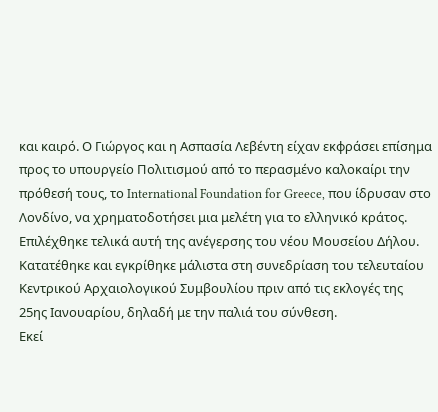και καιρό. Ο Γιώργος και η Ασπασία Λεβέντη είχαν εκφράσει επίσημα προς το υπουργείο Πολιτισμού από το περασμένο καλοκαίρι την πρόθεσή τους, το International Foundation for Greece, που ίδρυσαν στο Λονδίνο, να χρηματοδοτήσει μια μελέτη για το ελληνικό κράτος. Επιλέχθηκε τελικά αυτή της ανέγερσης του νέου Μουσείου Δήλου. Κατατέθηκε και εγκρίθηκε μάλιστα στη συνεδρίαση του τελευταίου Κεντρικού Αρχαιολογικού Συμβουλίου πριν από τις εκλογές της 25ης Ιανουαρίου, δηλαδή με την παλιά του σύνθεση.
Εκεί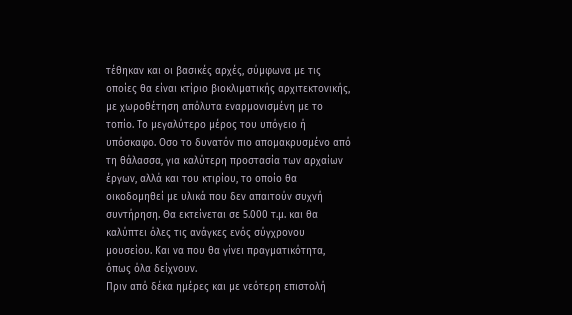τέθηκαν και οι βασικές αρχές, σύμφωνα με τις οποίες θα είναι κτίριο βιοκλιματικής αρχιτεκτονικής, με χωροθέτηση απόλυτα εναρμονισμένη με το τοπίο. Το μεγαλύτερο μέρος του υπόγειο ή υπόσκαφο. Οσο το δυνατόν πιο απομακρυσμένο από τη θάλασσα, για καλύτερη προστασία των αρχαίων έργων, αλλά και του κτιρίου, το οποίο θα οικοδομηθεί με υλικά που δεν απαιτούν συχνή συντήρηση. Θα εκτείνεται σε 5.000 τ.μ. και θα καλύπτει όλες τις ανάγκες ενός σύγχρονου μουσείου. Και να που θα γίνει πραγματικότητα, όπως όλα δείχνουν.
Πριν από δέκα ημέρες και με νεότερη επιστολή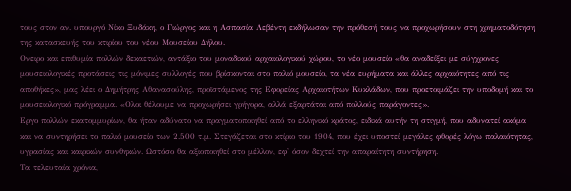τους στον αν. υπουργό Νίκο Ξυδάκη, ο Γιώργος και η Ασπασία Λεβέντη εκδήλωσαν την πρόθεσή τους να προχωρήσουν στη χρηματοδότηση της κατασκευής του κτιρίου του νέου Μουσείου Δήλου.
Ονειρο και επιθυμία πολλών δεκαετιών, αντάξιο του μοναδικού αρχαιολογικού χώρου, το νέο μουσείο «θα αναδείξει με σύγχρονες μουσειολογικές προτάσεις τις μόνιμες συλλογές που βρίσκονται στο παλιό μουσείο, τα νέα ευρήματα και άλλες αρχαιότητες από τις αποθήκες», μας λέει ο Δημήτρης Αθανασούλης, προϊστάμενος της Εφορείας Αρχαιοτήτων Κυκλάδων, που προετοιμάζει την υποδομή και το μουσειολογικό πρόγραμμα. «Ολοι θέλουμε να προχωρήσει γρήγορα, αλλά εξαρτάται από πολλούς παράγοντες».
Εργο πολλών εκατομμυρίων, θα ήταν αδύνατο να πραγματοποιηθεί από το ελληνικό κράτος, ειδικά αυτήν τη στιγμή, που αδυνατεί ακόμα και να συντηρήσει το παλιό μουσείο των 2.500 τ.μ. Στεγάζεται στο κτίριο του 1904, που έχει υποστεί μεγάλες φθορές λόγω παλαιότητας, υγρασίας και καιρικών συνθηκών. Ωστόσο θα αξιοποιηθεί στο μέλλον, εφ' όσον δεχτεί την απαραίτητη συντήρηση.
Τα τελευταία χρόνια,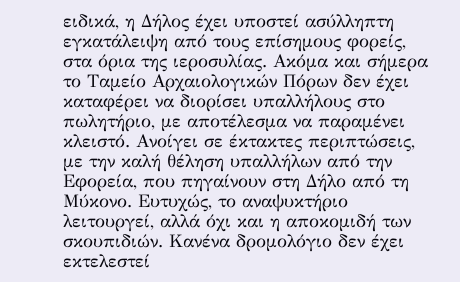ειδικά, η Δήλος έχει υποστεί ασύλληπτη εγκατάλειψη από τους επίσημους φορείς, στα όρια της ιεροσυλίας. Ακόμα και σήμερα το Ταμείο Αρχαιολογικών Πόρων δεν έχει καταφέρει να διορίσει υπαλλήλους στο πωλητήριο, με αποτέλεσμα να παραμένει κλειστό. Ανοίγει σε έκτακτες περιπτώσεις, με την καλή θέληση υπαλλήλων από την Εφορεία, που πηγαίνουν στη Δήλο από τη Μύκονο. Ευτυχώς, το αναψυκτήριο λειτουργεί, αλλά όχι και η αποκομιδή των σκουπιδιών. Κανένα δρομολόγιο δεν έχει εκτελεστεί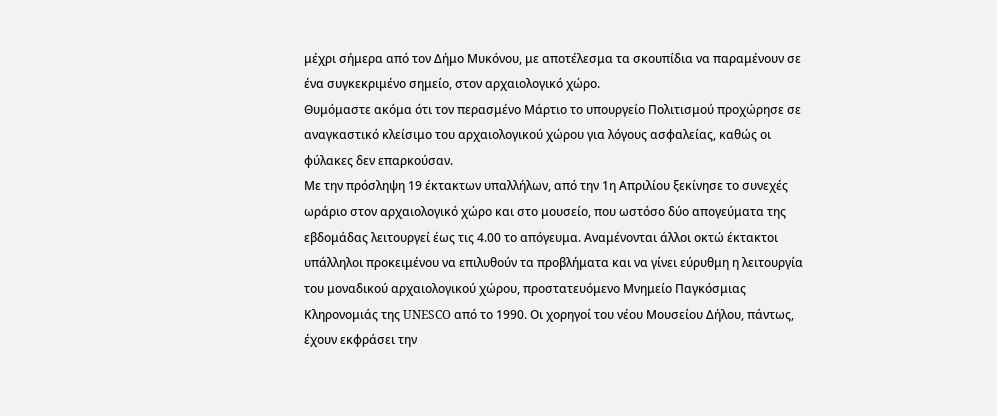μέχρι σήμερα από τον Δήμο Μυκόνου, με αποτέλεσμα τα σκουπίδια να παραμένουν σε ένα συγκεκριμένο σημείο, στον αρχαιολογικό χώρο.
Θυμόμαστε ακόμα ότι τον περασμένο Μάρτιο το υπουργείο Πολιτισμού προχώρησε σε αναγκαστικό κλείσιμο του αρχαιολογικού χώρου για λόγους ασφαλείας, καθώς οι φύλακες δεν επαρκούσαν.
Με την πρόσληψη 19 έκτακτων υπαλλήλων, από την 1η Απριλίου ξεκίνησε το συνεχές ωράριο στον αρχαιολογικό χώρο και στο μουσείο, που ωστόσο δύο απογεύματα της εβδομάδας λειτουργεί έως τις 4.00 το απόγευμα. Αναμένονται άλλοι οκτώ έκτακτοι υπάλληλοι προκειμένου να επιλυθούν τα προβλήματα και να γίνει εύρυθμη η λειτουργία του μοναδικού αρχαιολογικού χώρου, προστατευόμενο Μνημείο Παγκόσμιας Κληρονομιάς της UNESCO από το 1990. Οι χορηγοί του νέου Μουσείου Δήλου, πάντως, έχουν εκφράσει την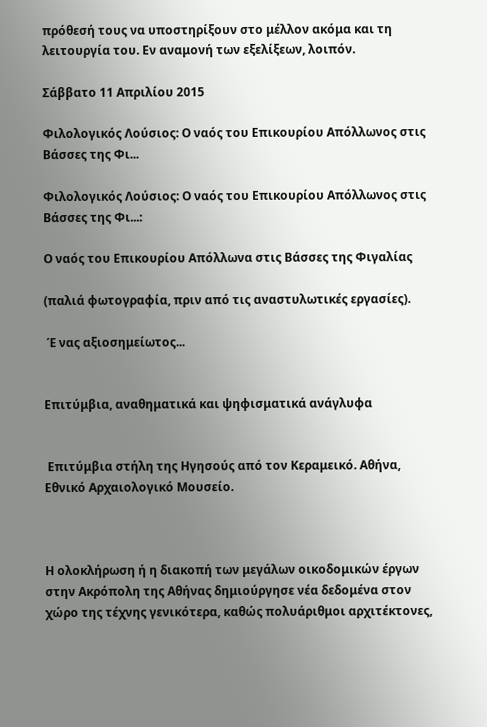πρόθεσή τους να υποστηρίξουν στο μέλλον ακόμα και τη λειτουργία του. Εν αναμονή των εξελίξεων, λοιπόν.

Σάββατο 11 Απριλίου 2015

Φιλολογικός Λούσιος: Ο ναός του Επικουρίου Απόλλωνος στις Βάσσες της Φι...

Φιλολογικός Λούσιος: Ο ναός του Επικουρίου Απόλλωνος στις Βάσσες της Φι...:

Ο ναός του Επικουρίου Απόλλωνα στις Βάσσες της Φιγαλίας

(παλιά φωτογραφία, πριν από τις αναστυλωτικές εργασίες).

 Έ νας αξιοσημείωτος...


Επιτύμβια, αναθηματικά και ψηφισματικά ανάγλυφα


 Επιτύμβια στήλη της Ηγησούς από τον Κεραμεικό. Αθήνα, Εθνικό Αρχαιολογικό Μουσείο.



Η ολοκλήρωση ή η διακοπή των μεγάλων οικοδομικών έργων στην Ακρόπολη της Αθήνας δημιούργησε νέα δεδομένα στον χώρο της τέχνης γενικότερα, καθώς πολυάριθμοι αρχιτέκτονες,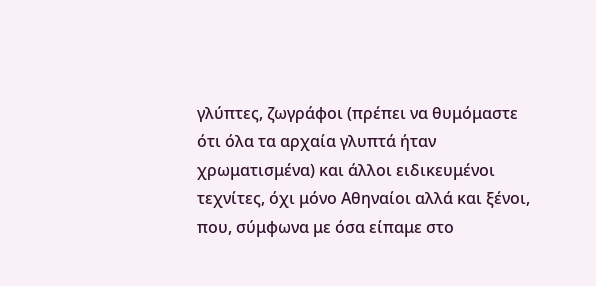γλύπτες, ζωγράφοι (πρέπει να θυμόμαστε ότι όλα τα αρχαία γλυπτά ήταν χρωματισμένα) και άλλοι ειδικευμένοι τεχνίτες, όχι μόνο Αθηναίοι αλλά και ξένοι, που, σύμφωνα με όσα είπαμε στο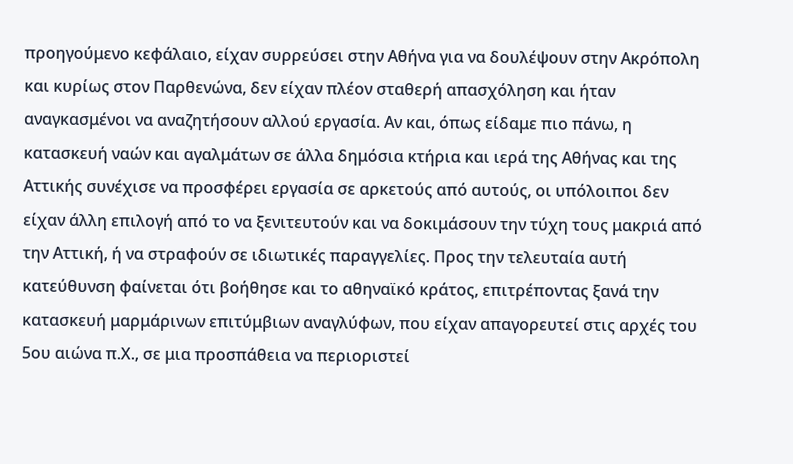προηγούμενο κεφάλαιο, είχαν συρρεύσει στην Αθήνα για να δουλέψουν στην Ακρόπολη και κυρίως στον Παρθενώνα, δεν είχαν πλέον σταθερή απασχόληση και ήταν αναγκασμένοι να αναζητήσουν αλλού εργασία. Αν και, όπως είδαμε πιο πάνω, η κατασκευή ναών και αγαλμάτων σε άλλα δημόσια κτήρια και ιερά της Αθήνας και της Αττικής συνέχισε να προσφέρει εργασία σε αρκετούς από αυτούς, οι υπόλοιποι δεν είχαν άλλη επιλογή από το να ξενιτευτούν και να δοκιμάσουν την τύχη τους μακριά από την Αττική, ή να στραφούν σε ιδιωτικές παραγγελίες. Προς την τελευταία αυτή κατεύθυνση φαίνεται ότι βοήθησε και το αθηναϊκό κράτος, επιτρέποντας ξανά την κατασκευή μαρμάρινων επιτύμβιων αναγλύφων, που είχαν απαγορευτεί στις αρχές του 5ου αιώνα π.Χ., σε μια προσπάθεια να περιοριστεί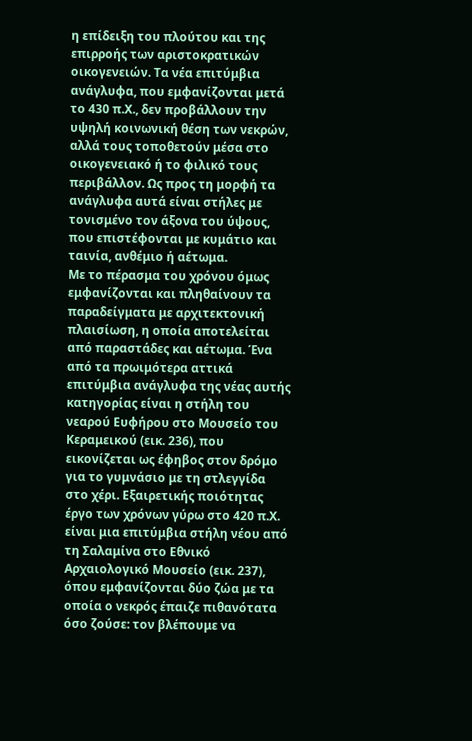η επίδειξη του πλούτου και της επιρροής των αριστοκρατικών οικογενειών. Τα νέα επιτύμβια ανάγλυφα, που εμφανίζονται μετά το 430 π.Χ., δεν προβάλλουν την υψηλή κοινωνική θέση των νεκρών, αλλά τους τοποθετούν μέσα στο οικογενειακό ή το φιλικό τους περιβάλλον. Ως προς τη μορφή τα ανάγλυφα αυτά είναι στήλες με τονισμένο τον άξονα του ύψους, που επιστέφονται με κυμάτιο και ταινία, ανθέμιο ή αέτωμα.
Με το πέρασμα του χρόνου όμως εμφανίζονται και πληθαίνουν τα παραδείγματα με αρχιτεκτονική πλαισίωση, η οποία αποτελείται από παραστάδες και αέτωμα. Ένα από τα πρωιμότερα αττικά επιτύμβια ανάγλυφα της νέας αυτής κατηγορίας είναι η στήλη του νεαρού Ευφήρου στο Μουσείο του Κεραμεικού (εικ. 236), που εικονίζεται ως έφηβος στον δρόμο για το γυμνάσιο με τη στλεγγίδα στο χέρι. Εξαιρετικής ποιότητας έργο των χρόνων γύρω στο 420 π.Χ. είναι μια επιτύμβια στήλη νέου από τη Σαλαμίνα στο Εθνικό Αρχαιολογικό Μουσείο (εικ. 237), όπου εμφανίζονται δύο ζώα με τα οποία ο νεκρός έπαιζε πιθανότατα όσο ζούσε: τον βλέπουμε να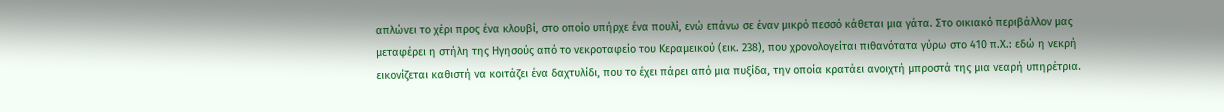απλώνει το χέρι προς ένα κλουβί, στο οποίο υπήρχε ένα πουλί, ενώ επάνω σε έναν μικρό πεσσό κάθεται μια γάτα. Στο οικιακό περιβάλλον μας μεταφέρει η στήλη της Ηγησούς από το νεκροταφείο του Κεραμεικού (εικ. 238), που χρονολογείται πιθανότατα γύρω στο 410 π.Χ.: εδώ η νεκρή εικονίζεται καθιστή να κοιτάζει ένα δαχτυλίδι, που το έχει πάρει από μια πυξίδα, την οποία κρατάει ανοιχτή μπροστά της μια νεαρή υπηρέτρια.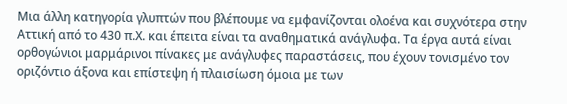Μια άλλη κατηγορία γλυπτών που βλέπουμε να εμφανίζονται ολοένα και συχνότερα στην Αττική από το 430 π.Χ. και έπειτα είναι τα αναθηματικά ανάγλυφα. Τα έργα αυτά είναι ορθογώνιοι μαρμάρινοι πίνακες με ανάγλυφες παραστάσεις, που έχουν τονισμένο τον οριζόντιο άξονα και επίστεψη ή πλαισίωση όμοια με των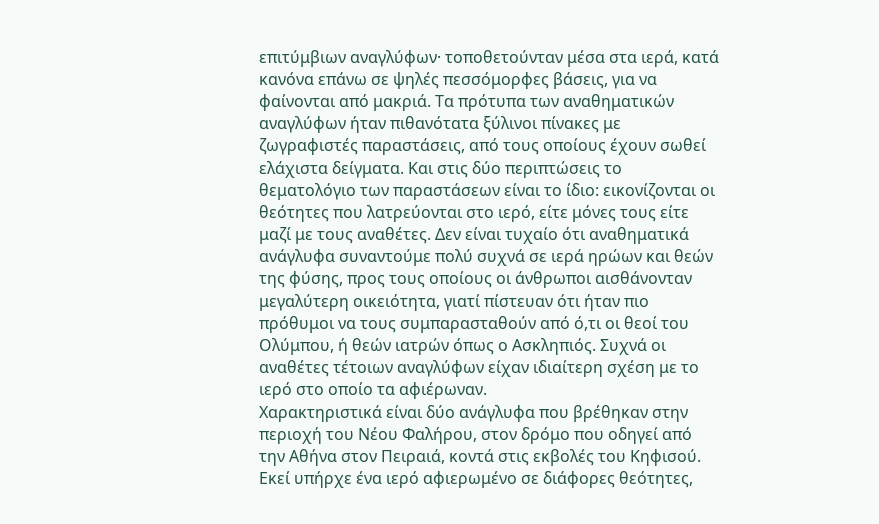επιτύμβιων αναγλύφων· τοποθετούνταν μέσα στα ιερά, κατά κανόνα επάνω σε ψηλές πεσσόμορφες βάσεις, για να φαίνονται από μακριά. Τα πρότυπα των αναθηματικών αναγλύφων ήταν πιθανότατα ξύλινοι πίνακες με ζωγραφιστές παραστάσεις, από τους οποίους έχουν σωθεί ελάχιστα δείγματα. Και στις δύο περιπτώσεις το θεματολόγιο των παραστάσεων είναι το ίδιο: εικονίζονται οι θεότητες που λατρεύονται στο ιερό, είτε μόνες τους είτε μαζί με τους αναθέτες. Δεν είναι τυχαίο ότι αναθηματικά ανάγλυφα συναντούμε πολύ συχνά σε ιερά ηρώων και θεών της φύσης, προς τους οποίους οι άνθρωποι αισθάνονταν μεγαλύτερη οικειότητα, γιατί πίστευαν ότι ήταν πιο πρόθυμοι να τους συμπαρασταθούν από ό,τι οι θεοί του Ολύμπου, ή θεών ιατρών όπως ο Ασκληπιός. Συχνά οι αναθέτες τέτοιων αναγλύφων είχαν ιδιαίτερη σχέση με το ιερό στο οποίο τα αφιέρωναν.
Χαρακτηριστικά είναι δύο ανάγλυφα που βρέθηκαν στην περιοχή του Νέου Φαλήρου, στον δρόμο που οδηγεί από την Αθήνα στον Πειραιά, κοντά στις εκβολές του Κηφισού. Εκεί υπήρχε ένα ιερό αφιερωμένο σε διάφορες θεότητες,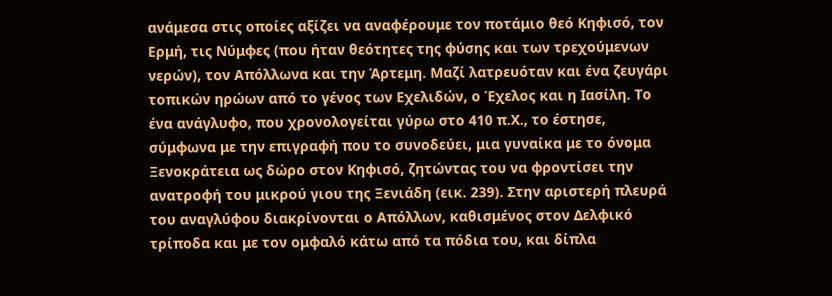ανάμεσα στις οποίες αξίζει να αναφέρουμε τον ποτάμιο θεό Κηφισό, τον Ερμή, τις Νύμφες (που ήταν θεότητες της φύσης και των τρεχούμενων νερών), τον Απόλλωνα και την Άρτεμη. Μαζί λατρευόταν και ένα ζευγάρι τοπικών ηρώων από το γένος των Εχελιδών, ο Έχελος και η Ιασίλη. Το ένα ανάγλυφο, που χρονολογείται γύρω στο 410 π.Χ., το έστησε, σύμφωνα με την επιγραφή που το συνοδεύει, μια γυναίκα με το όνομα Ξενοκράτεια ως δώρο στον Κηφισό, ζητώντας του να φροντίσει την ανατροφή του μικρού γιου της Ξενιάδη (εικ. 239). Στην αριστερή πλευρά του αναγλύφου διακρίνονται ο Απόλλων, καθισμένος στον Δελφικό τρίποδα και με τον ομφαλό κάτω από τα πόδια του, και δίπλα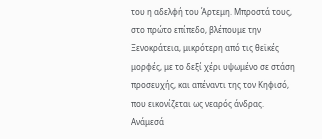του η αδελφή του Άρτεμη. Μπροστά τους, στο πρώτο επίπεδο, βλέπουμε την Ξενοκράτεια, μικρότερη από τις θεϊκές μορφές, με το δεξί χέρι υψωμένο σε στάση προσευχής, και απέναντι της τον Κηφισό, που εικονίζεται ως νεαρός άνδρας. Ανάμεσά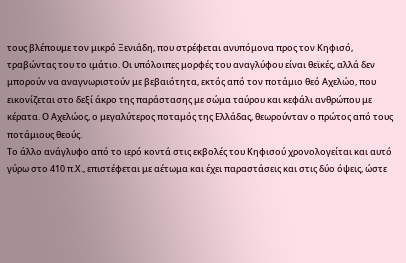τους βλέπουμε τον μικρό Ξενιάδη, που στρέφεται ανυπόμονα προς τον Κηφισό, τραβώντας του το ιμάτιο. Οι υπόλοιπες μορφές του αναγλύφου είναι θεϊκές, αλλά δεν μπορούν να αναγνωριστούν με βεβαιότητα, εκτός από τον ποτάμιο θεό Αχελώο, που εικονίζεται στο δεξί άκρο της παράστασης με σώμα ταύρου και κεφάλι ανθρώπου με κέρατα. Ο Αχελώος, ο μεγαλύτερος ποταμός της Ελλάδας, θεωρούνταν ο πρώτος από τους ποτάμιους θεούς.
Το άλλο ανάγλυφο από το ιερό κοντά στις εκβολές του Κηφισού χρονολογείται και αυτό γύρω στο 410 π.Χ., επιστέφεται με αέτωμα και έχει παραστάσεις και στις δύο όψεις, ώστε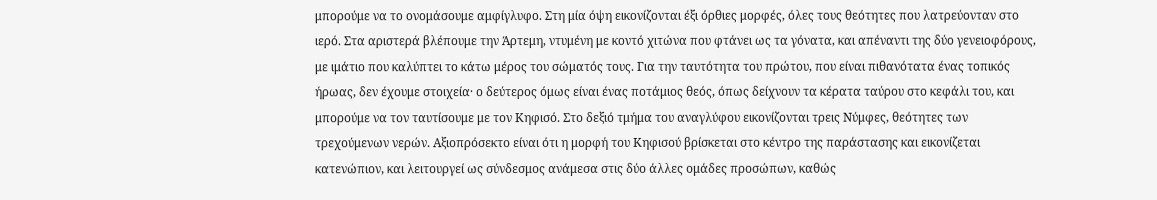μπορούμε να το ονομάσουμε αμφίγλυφο. Στη μία όψη εικονίζονται έξι όρθιες μορφές, όλες τους θεότητες που λατρεύονταν στο ιερό. Στα αριστερά βλέπουμε την Άρτεμη, ντυμένη με κοντό χιτώνα που φτάνει ως τα γόνατα, και απέναντι της δύο γενειοφόρους, με ιμάτιο που καλύπτει το κάτω μέρος του σώματός τους. Για την ταυτότητα του πρώτου, που είναι πιθανότατα ένας τοπικός ήρωας, δεν έχουμε στοιχεία· ο δεύτερος όμως είναι ένας ποτάμιος θεός, όπως δείχνουν τα κέρατα ταύρου στο κεφάλι του, και μπορούμε να τον ταυτίσουμε με τον Κηφισό. Στο δεξιό τμήμα του αναγλύφου εικονίζονται τρεις Νύμφες, θεότητες των τρεχούμενων νερών. Αξιοπρόσεκτο είναι ότι η μορφή του Κηφισού βρίσκεται στο κέντρο της παράστασης και εικονίζεται κατενώπιον, και λειτουργεί ως σύνδεσμος ανάμεσα στις δύο άλλες ομάδες προσώπων, καθώς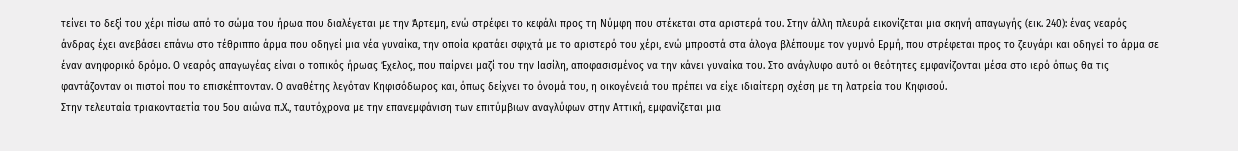τείνει το δεξί του χέρι πίσω από το σώμα του ήρωα που διαλέγεται με την Άρτεμη, ενώ στρέφει το κεφάλι προς τη Νύμφη που στέκεται στα αριστερά του. Στην άλλη πλευρά εικονίζεται μια σκηνή απαγωγής (εικ. 240): ένας νεαρός άνδρας έχει ανεβάσει επάνω στο τέθριππο άρμα που οδηγεί μια νέα γυναίκα, την οποία κρατάει σφιχτά με το αριστερό του χέρι, ενώ μπροστά στα άλογα βλέπουμε τον γυμνό Ερμή, που στρέφεται προς το ζευγάρι και οδηγεί το άρμα σε έναν ανηφορικό δρόμο. Ο νεαρός απαγωγέας είναι ο τοπικός ήρωας Έχελος, που παίρνει μαζί του την Ιασίλη, αποφασισμένος να την κάνει γυναίκα του. Στο ανάγλυφο αυτό οι θεότητες εμφανίζονται μέσα στο ιερό όπως θα τις φαντάζονταν οι πιστοί που το επισκέπτονταν. Ο αναθέτης λεγόταν Κηφισόδωρος και, όπως δείχνει το όνομά του, η οικογένειά του πρέπει να είχε ιδιαίτερη σχέση με τη λατρεία του Κηφισού.
Στην τελευταία τριακονταετία του 5ου αιώνα π.Χ., ταυτόχρονα με την επανεμφάνιση των επιτύμβιων αναγλύφων στην Αττική, εμφανίζεται μια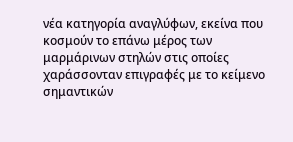νέα κατηγορία αναγλύφων, εκείνα που κοσμούν το επάνω μέρος των μαρμάρινων στηλών στις οποίες χαράσσονταν επιγραφές με το κείμενο σημαντικών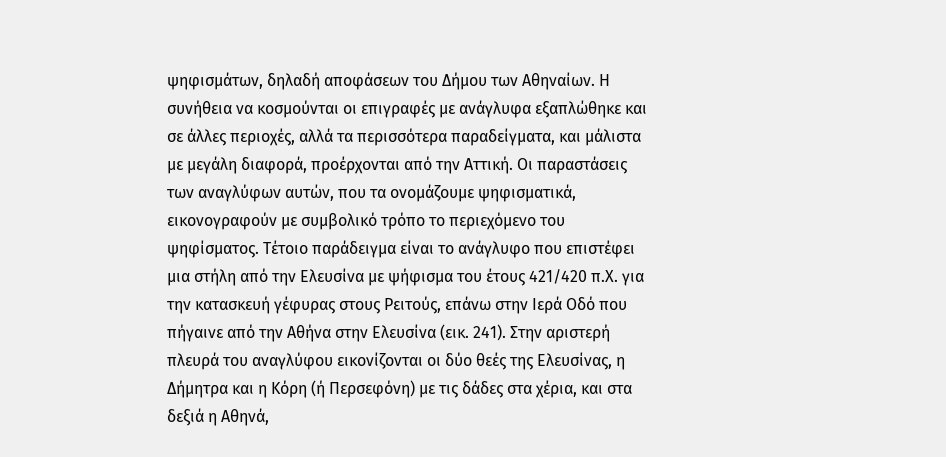ψηφισμάτων, δηλαδή αποφάσεων του Δήμου των Αθηναίων. Η συνήθεια να κοσμούνται οι επιγραφές με ανάγλυφα εξαπλώθηκε και σε άλλες περιοχές, αλλά τα περισσότερα παραδείγματα, και μάλιστα με μεγάλη διαφορά, προέρχονται από την Αττική. Οι παραστάσεις των αναγλύφων αυτών, που τα ονομάζουμε ψηφισματικά, εικονογραφούν με συμβολικό τρόπο το περιεχόμενο του ψηφίσματος. Τέτοιο παράδειγμα είναι το ανάγλυφο που επιστέφει μια στήλη από την Ελευσίνα με ψήφισμα του έτους 421/420 π.Χ. για την κατασκευή γέφυρας στους Ρειτούς, επάνω στην Ιερά Οδό που πήγαινε από την Αθήνα στην Ελευσίνα (εικ. 241). Στην αριστερή πλευρά του αναγλύφου εικονίζονται οι δύο θεές της Ελευσίνας, η Δήμητρα και η Κόρη (ή Περσεφόνη) με τις δάδες στα χέρια, και στα δεξιά η Αθηνά,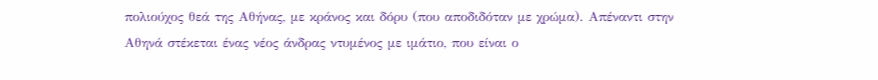πολιούχος θεά της Αθήνας, με κράνος και δόρυ (που αποδιδόταν με χρώμα). Απέναντι στην Αθηνά στέκεται ένας νέος άνδρας ντυμένος με ιμάτιο, που είναι ο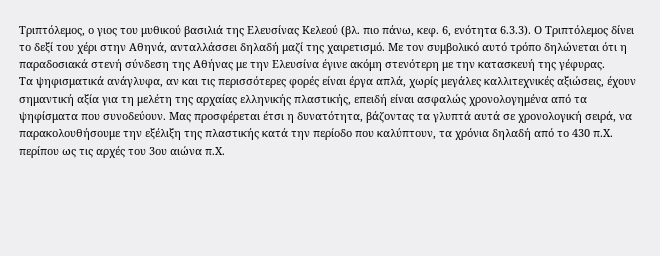Τριπτόλεμος, ο γιος του μυθικού βασιλιά της Ελευσίνας Κελεού (βλ. πιο πάνω, κεφ. 6, ενότητα 6.3.3). Ο Τριπτόλεμος δίνει το δεξί του χέρι στην Αθηνά, ανταλλάσσει δηλαδή μαζί της χαιρετισμό. Με τον συμβολικό αυτό τρόπο δηλώνεται ότι η παραδοσιακά στενή σύνδεση της Αθήνας με την Ελευσίνα έγινε ακόμη στενότερη με την κατασκευή της γέφυρας.
Τα ψηφισματικά ανάγλυφα, αν και τις περισσότερες φορές είναι έργα απλά, χωρίς μεγάλες καλλιτεχνικές αξιώσεις, έχουν σημαντική αξία για τη μελέτη της αρχαίας ελληνικής πλαστικής, επειδή είναι ασφαλώς χρονολογημένα από τα ψηφίσματα που συνοδεύουν. Μας προσφέρεται έτσι η δυνατότητα, βάζοντας τα γλυπτά αυτά σε χρονολογική σειρά, να παρακολουθήσουμε την εξέλιξη της πλαστικής κατά την περίοδο που καλύπτουν, τα χρόνια δηλαδή από το 430 π.Χ. περίπου ως τις αρχές του 3ου αιώνα π.Χ.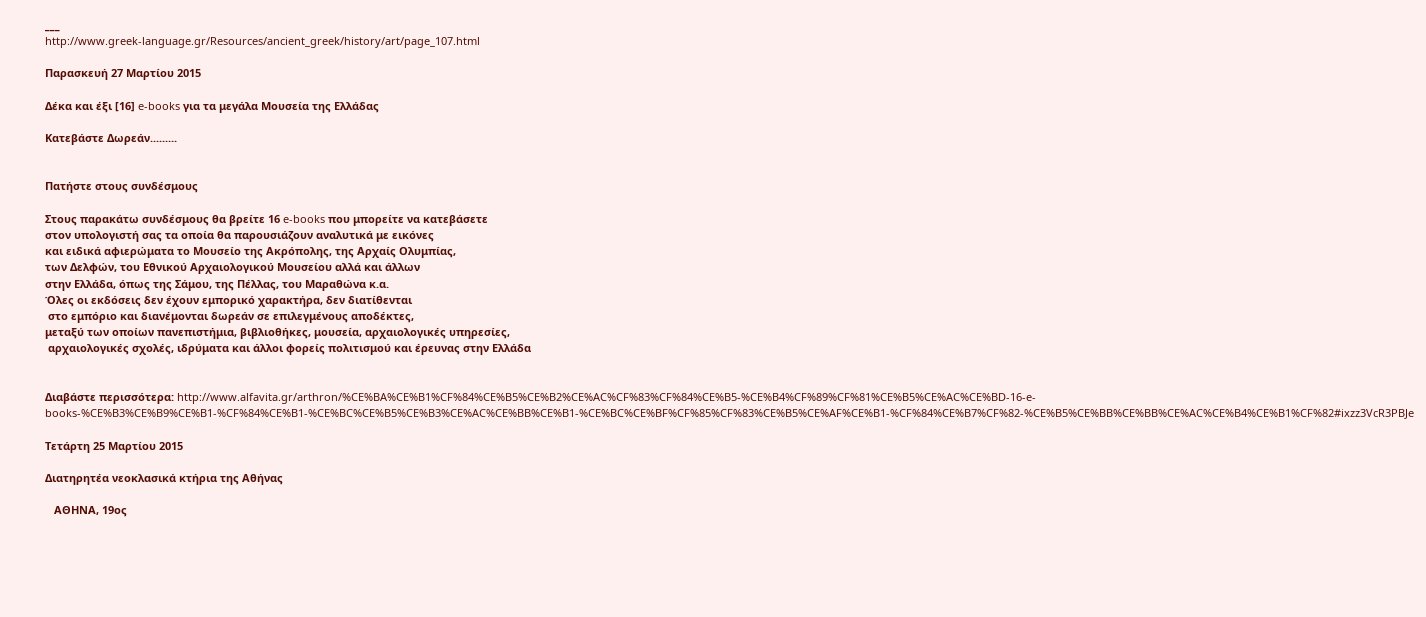___
http://www.greek-language.gr/Resources/ancient_greek/history/art/page_107.html

Παρασκευή 27 Μαρτίου 2015

Δέκα και έξι [16] e-books για τα μεγάλα Μουσεία της Ελλάδας

Κατεβάστε Δωρεάν.........


Πατήστε στους συνδέσμους

Στους παρακάτω συνδέσμους θα βρείτε 16 e-books που μπορείτε να κατεβάσετε
στον υπολογιστή σας τα οποία θα παρουσιάζουν αναλυτικά με εικόνες
και ειδικά αφιερώματα το Μουσείο της Ακρόπολης, της Αρχαίς Ολυμπίας,
των Δελφών, του Εθνικού Αρχαιολογικού Μουσείου αλλά και άλλων
στην Ελλάδα, όπως της Σάμου, της Πέλλας, του Μαραθώνα κ.α.
Όλες οι εκδόσεις δεν έχουν εμπορικό χαρακτήρα, δεν διατίθενται
 στο εμπόριο και διανέμονται δωρεάν σε επιλεγμένους αποδέκτες,
μεταξύ των οποίων πανεπιστήμια, βιβλιοθήκες, μουσεία, αρχαιολογικές υπηρεσίες,
 αρχαιολογικές σχολές, ιδρύματα και άλλοι φορείς πολιτισμού και έρευνας στην Ελλάδα


Διαβάστε περισσότερα: http://www.alfavita.gr/arthron/%CE%BA%CE%B1%CF%84%CE%B5%CE%B2%CE%AC%CF%83%CF%84%CE%B5-%CE%B4%CF%89%CF%81%CE%B5%CE%AC%CE%BD-16-e-books-%CE%B3%CE%B9%CE%B1-%CF%84%CE%B1-%CE%BC%CE%B5%CE%B3%CE%AC%CE%BB%CE%B1-%CE%BC%CE%BF%CF%85%CF%83%CE%B5%CE%AF%CE%B1-%CF%84%CE%B7%CF%82-%CE%B5%CE%BB%CE%BB%CE%AC%CE%B4%CE%B1%CF%82#ixzz3VcR3PBJe

Τετάρτη 25 Μαρτίου 2015

Διατηρητέα νεοκλασικά κτήρια της Αθήνας

   ΑΘΗΝΑ, 19ος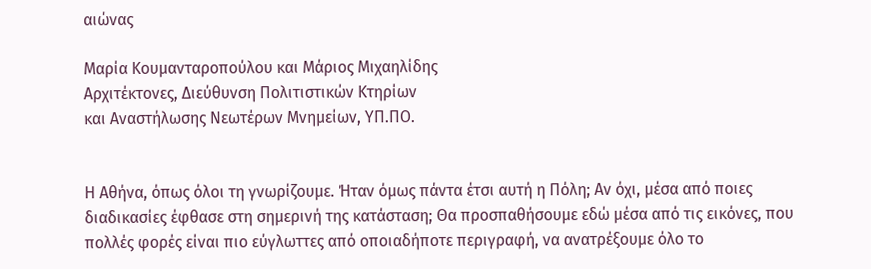αιώνας

Μαρία Κουμανταροπούλου και Μάριος Μιχαηλίδης
Αρχιτέκτονες, Διεύθυνση Πολιτιστικών Κτηρίων
και Αναστήλωσης Νεωτέρων Μνημείων, ΥΠ.ΠΟ.


Η Αθήνα, όπως όλοι τη γνωρίζουμε. Ήταν όμως πάντα έτσι αυτή η Πόλη; Αν όχι, μέσα από ποιες διαδικασίες έφθασε στη σημερινή της κατάσταση; Θα προσπαθήσουμε εδώ μέσα από τις εικόνες, που πολλές φορές είναι πιο εύγλωττες από οποιαδήποτε περιγραφή, να ανατρέξουμε όλο το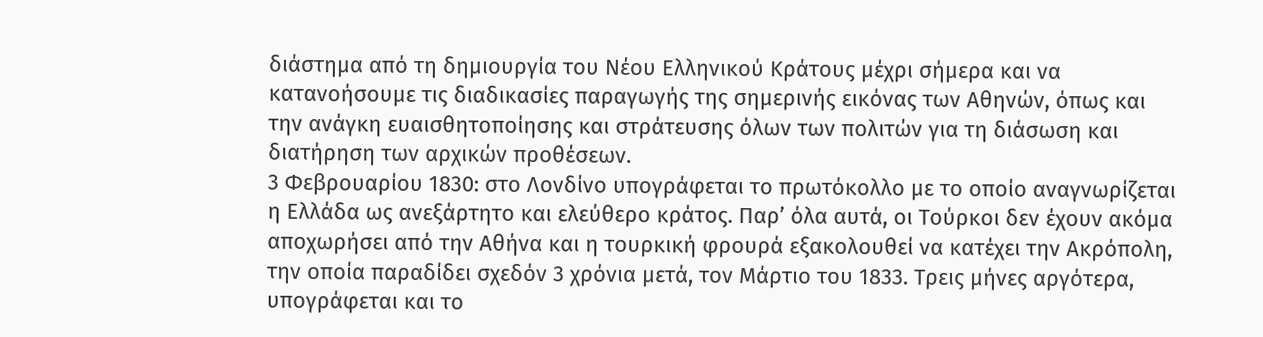διάστημα από τη δημιουργία του Νέου Ελληνικού Κράτους μέχρι σήμερα και να κατανοήσουμε τις διαδικασίες παραγωγής της σημερινής εικόνας των Αθηνών, όπως και την ανάγκη ευαισθητοποίησης και στράτευσης όλων των πολιτών για τη διάσωση και διατήρηση των αρχικών προθέσεων.
3 Φεβρουαρίου 1830: στο Λονδίνο υπογράφεται το πρωτόκολλο με το οποίο αναγνωρίζεται η Ελλάδα ως ανεξάρτητο και ελεύθερο κράτος. Παρ’ όλα αυτά, οι Τούρκοι δεν έχουν ακόμα αποχωρήσει από την Αθήνα και η τουρκική φρουρά εξακολουθεί να κατέχει την Ακρόπολη, την οποία παραδίδει σχεδόν 3 χρόνια μετά, τον Μάρτιο του 1833. Τρεις μήνες αργότερα, υπογράφεται και το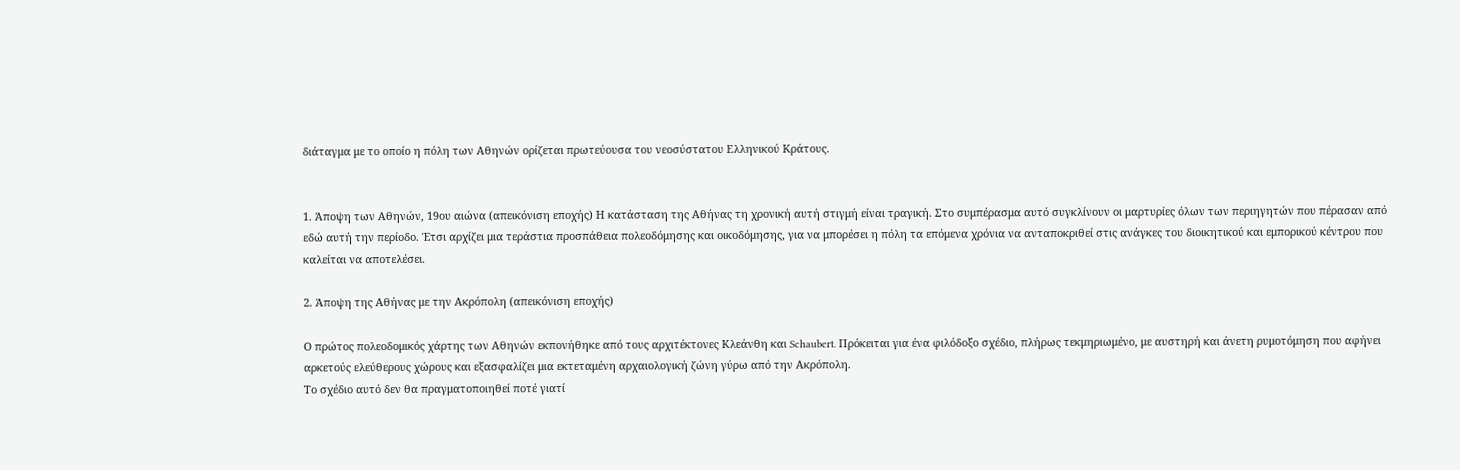διάταγμα με το οποίο η πόλη των Αθηνών ορίζεται πρωτεύουσα του νεοσύστατου Ελληνικού Κράτους.


1. Άποψη των Αθηνών, 19ου αιώνα (απεικόνιση εποχής) Η κατάσταση της Αθήνας τη χρονική αυτή στιγμή είναι τραγική. Στο συμπέρασμα αυτό συγκλίνουν οι μαρτυρίες όλων των περιηγητών που πέρασαν από εδώ αυτή την περίοδο. Έτσι αρχίζει μια τεράστια προσπάθεια πολεοδόμησης και οικοδόμησης, για να μπορέσει η πόλη τα επόμενα χρόνια να ανταποκριθεί στις ανάγκες του διοικητικού και εμπορικού κέντρου που καλείται να αποτελέσει.

2. Άποψη της Αθήνας με την Ακρόπολη (απεικόνιση εποχής)

Ο πρώτος πολεοδομικός χάρτης των Αθηνών εκπονήθηκε από τους αρχιτέκτονες Κλεάνθη και Schaubert. Πρόκειται για ένα φιλόδοξο σχέδιο, πλήρως τεκμηριωμένο, με αυστηρή και άνετη ρυμοτόμηση που αφήνει αρκετούς ελεύθερους χώρους και εξασφαλίζει μια εκτεταμένη αρχαιολογική ζώνη γύρω από την Ακρόπολη.
Το σχέδιο αυτό δεν θα πραγματοποιηθεί ποτέ γιατί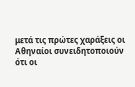μετά τις πρώτες χαράξεις οι Αθηναίοι συνειδητοποιούν ότι οι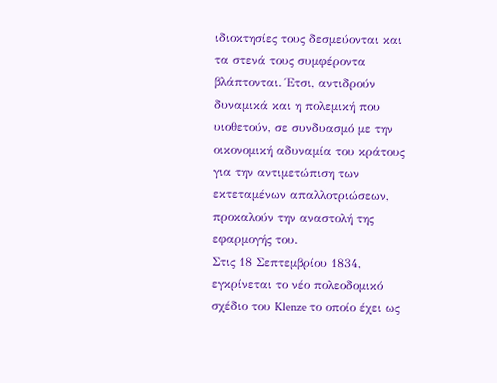ιδιοκτησίες τους δεσμεύονται και τα στενά τους συμφέροντα βλάπτονται. Έτσι, αντιδρούν δυναμικά και η πολεμική που υιοθετούν, σε συνδυασμό με την οικονομική αδυναμία του κράτους για την αντιμετώπιση των εκτεταμένων απαλλοτριώσεων, προκαλούν την αναστολή της εφαρμογής του.
Στις 18 Σεπτεμβρίου 1834, εγκρίνεται το νέο πολεοδομικό σχέδιο του Klenze το οποίο έχει ως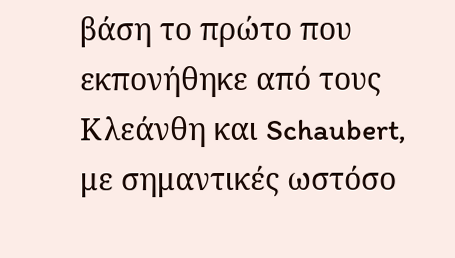βάση το πρώτο που εκπονήθηκε από τους Κλεάνθη και Schaubert, με σημαντικές ωστόσο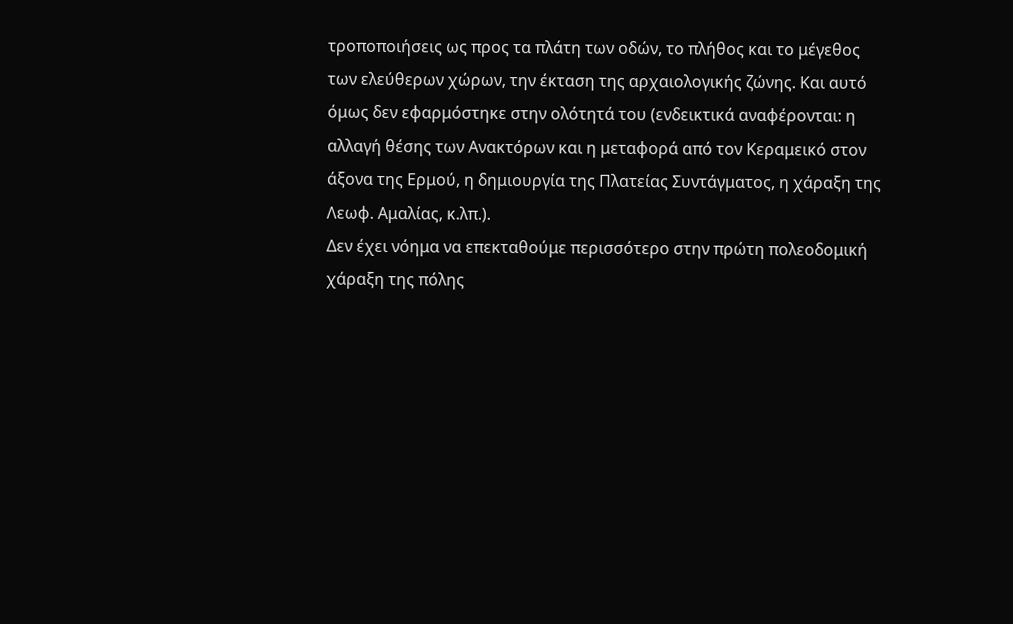τροποποιήσεις ως προς τα πλάτη των οδών, το πλήθος και το μέγεθος των ελεύθερων χώρων, την έκταση της αρχαιολογικής ζώνης. Και αυτό όμως δεν εφαρμόστηκε στην ολότητά του (ενδεικτικά αναφέρονται: η αλλαγή θέσης των Ανακτόρων και η μεταφορά από τον Κεραμεικό στον άξονα της Ερμού, η δημιουργία της Πλατείας Συντάγματος, η χάραξη της Λεωφ. Αμαλίας, κ.λπ.).
Δεν έχει νόημα να επεκταθούμε περισσότερο στην πρώτη πολεοδομική χάραξη της πόλης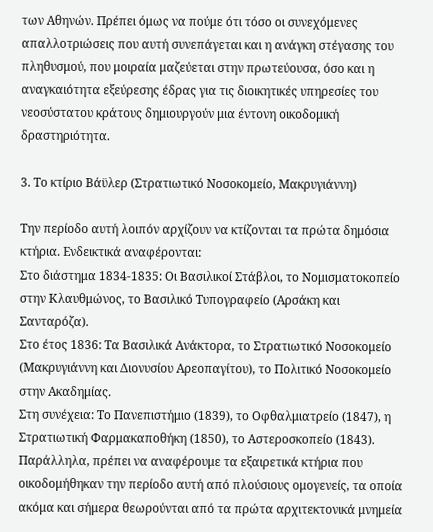των Αθηνών. Πρέπει όμως να πούμε ότι τόσο οι συνεχόμενες απαλλοτριώσεις που αυτή συνεπάγεται και η ανάγκη στέγασης του πληθυσμού, που μοιραία μαζεύεται στην πρωτεύουσα, όσο και η αναγκαιότητα εξεύρεσης έδρας για τις διοικητικές υπηρεσίες του νεοσύστατου κράτους δημιουργούν μια έντονη οικοδομική δραστηριότητα.

3. Το κτίριο Βάϋλερ (Στρατιωτικό Νοσοκομείο, Μακρυγιάννη)

Την περίοδο αυτή λοιπόν αρχίζουν να κτίζονται τα πρώτα δημόσια κτήρια. Ενδεικτικά αναφέρονται:
Στο διάστημα 1834-1835: Οι Βασιλικοί Στάβλοι, το Νομισματοκοπείο στην Κλαυθμώνος, το Βασιλικό Τυπογραφείο (Αρσάκη και Σανταρόζα).
Στο έτος 1836: Τα Βασιλικά Ανάκτορα, το Στρατιωτικό Νοσοκομείο (Μακρυγιάννη και Διονυσίου Αρεοπαγίτου), το Πολιτικό Νοσοκομείο στην Ακαδημίας.
Στη συνέχεια: Το Πανεπιστήμιο (1839), το Οφθαλμιατρείο (1847), η Στρατιωτική Φαρμακαποθήκη (1850), το Αστεροσκοπείο (1843).
Παράλληλα, πρέπει να αναφέρουμε τα εξαιρετικά κτήρια που οικοδομήθηκαν την περίοδο αυτή από πλούσιους ομογενείς, τα οποία ακόμα και σήμερα θεωρούνται από τα πρώτα αρχιτεκτονικά μνημεία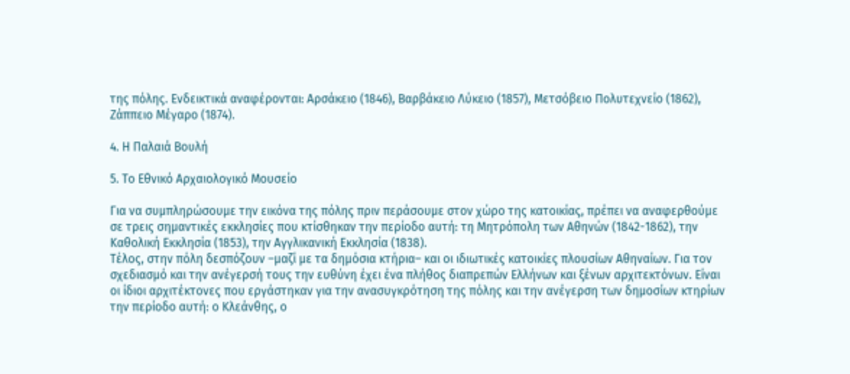της πόλης. Ενδεικτικά αναφέρονται: Αρσάκειο (1846), Βαρβάκειο Λύκειο (1857), Μετσόβειο Πολυτεχνείο (1862), Ζάππειο Μέγαρο (1874).

4. Η Παλαιά Βουλή

5. Το Εθνικό Αρχαιολογικό Μουσείο

Για να συμπληρώσουμε την εικόνα της πόλης πριν περάσουμε στον χώρο της κατοικίας, πρέπει να αναφερθούμε σε τρεις σημαντικές εκκλησίες που κτίσθηκαν την περίοδο αυτή: τη Μητρόπολη των Αθηνών (1842-1862), την Καθολική Εκκλησία (1853), την Αγγλικανική Εκκλησία (1838).
Τέλος, στην πόλη δεσπόζουν –μαζί με τα δημόσια κτήρια– και οι ιδιωτικές κατοικίες πλουσίων Αθηναίων. Για τον σχεδιασμό και την ανέγερσή τους την ευθύνη έχει ένα πλήθος διαπρεπών Ελλήνων και ξένων αρχιτεκτόνων. Είναι οι ίδιοι αρχιτέκτονες που εργάστηκαν για την ανασυγκρότηση της πόλης και την ανέγερση των δημοσίων κτηρίων την περίοδο αυτή: ο Κλεάνθης, ο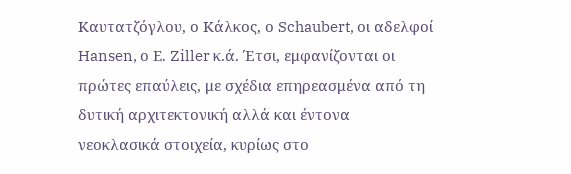Καυτατζόγλου, ο Κάλκος, ο Schaubert, οι αδελφοί Hansen, ο Ε. Ziller κ.ά. Έτσι, εμφανίζονται οι πρώτες επαύλεις, με σχέδια επηρεασμένα από τη δυτική αρχιτεκτονική αλλά και έντονα νεοκλασικά στοιχεία, κυρίως στο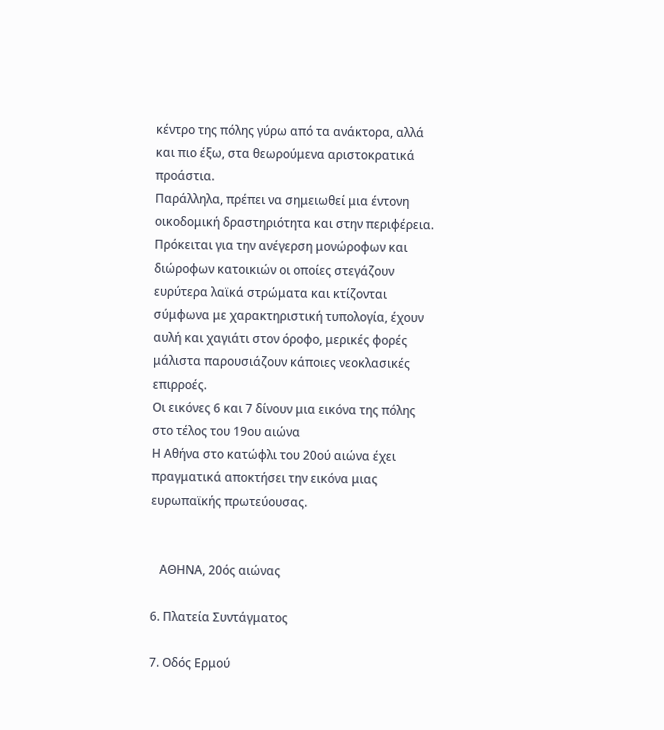κέντρο της πόλης γύρω από τα ανάκτορα, αλλά και πιο έξω, στα θεωρούμενα αριστοκρατικά προάστια.
Παράλληλα, πρέπει να σημειωθεί μια έντονη οικοδομική δραστηριότητα και στην περιφέρεια. Πρόκειται για την ανέγερση μονώροφων και διώροφων κατοικιών οι οποίες στεγάζουν ευρύτερα λαϊκά στρώματα και κτίζονται σύμφωνα με χαρακτηριστική τυπολογία, έχουν αυλή και χαγιάτι στον όροφο, μερικές φορές μάλιστα παρουσιάζουν κάποιες νεοκλασικές επιρροές.
Οι εικόνες 6 και 7 δίνουν μια εικόνα της πόλης στο τέλος του 19ου αιώνα
Η Αθήνα στο κατώφλι του 20ού αιώνα έχει πραγματικά αποκτήσει την εικόνα μιας ευρωπαϊκής πρωτεύουσας.


   ΑΘΗΝΑ, 20ός αιώνας

6. Πλατεία Συντάγματος

7. Οδός Ερμού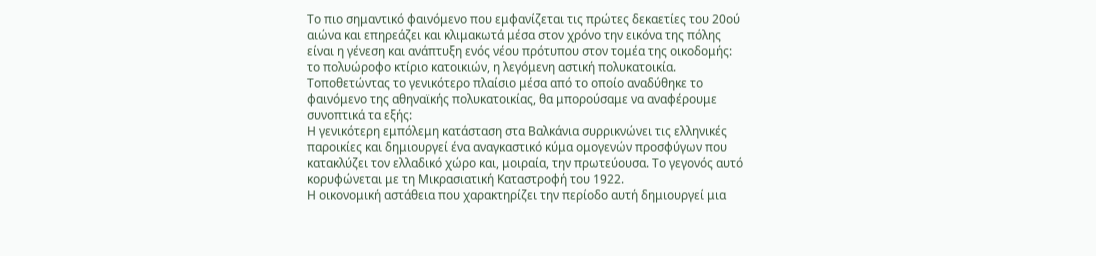Το πιο σημαντικό φαινόμενο που εμφανίζεται τις πρώτες δεκαετίες του 20ού αιώνα και επηρεάζει και κλιμακωτά μέσα στον χρόνο την εικόνα της πόλης είναι η γένεση και ανάπτυξη ενός νέου πρότυπου στον τομέα της οικοδομής: το πολυώροφο κτίριο κατοικιών, η λεγόμενη αστική πολυκατοικία.
Τοποθετώντας το γενικότερο πλαίσιο μέσα από το οποίο αναδύθηκε το φαινόμενο της αθηναϊκής πολυκατοικίας, θα μπορούσαμε να αναφέρουμε συνοπτικά τα εξής:
Η γενικότερη εμπόλεμη κατάσταση στα Βαλκάνια συρρικνώνει τις ελληνικές παροικίες και δημιουργεί ένα αναγκαστικό κύμα ομογενών προσφύγων που κατακλύζει τον ελλαδικό χώρο και, μοιραία, την πρωτεύουσα. Το γεγονός αυτό κορυφώνεται με τη Μικρασιατική Καταστροφή του 1922.
Η οικονομική αστάθεια που χαρακτηρίζει την περίοδο αυτή δημιουργεί μια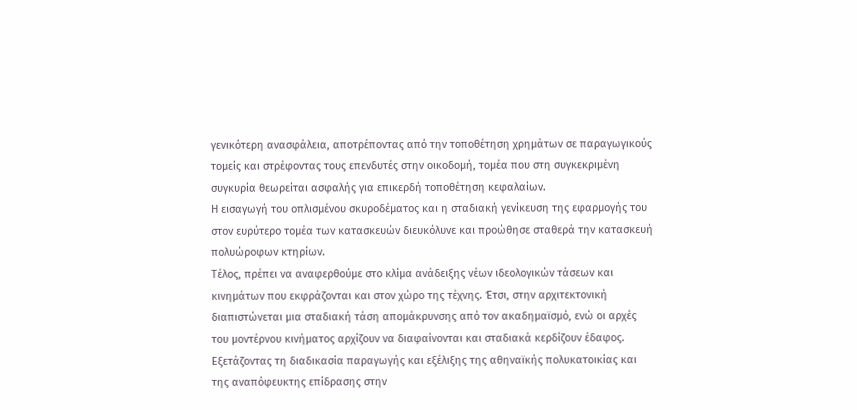γενικότερη ανασφάλεια, αποτρέποντας από την τοποθέτηση χρημάτων σε παραγωγικούς τομείς και στρέφοντας τους επενδυτές στην οικοδομή, τομέα που στη συγκεκριμένη συγκυρία θεωρείται ασφαλής για επικερδή τοποθέτηση κεφαλαίων.
Η εισαγωγή του οπλισμένου σκυροδέματος και η σταδιακή γενίκευση της εφαρμογής του στον ευρύτερο τομέα των κατασκευών διευκόλυνε και προώθησε σταθερά την κατασκευή πολυώροφων κτηρίων.
Τέλος, πρέπει να αναφερθούμε στο κλίμα ανάδειξης νέων ιδεολογικών τάσεων και κινημάτων που εκφράζονται και στον χώρο της τέχνης. Έτσι, στην αρχιτεκτονική διαπιστώνεται μια σταδιακή τάση απομάκρυνσης από τον ακαδημαϊσμό, ενώ οι αρχές του μοντέρνου κινήματος αρχίζουν να διαφαίνονται και σταδιακά κερδίζουν έδαφος.
Εξετάζοντας τη διαδικασία παραγωγής και εξέλιξης της αθηναϊκής πολυκατοικίας και της αναπόφευκτης επίδρασης στην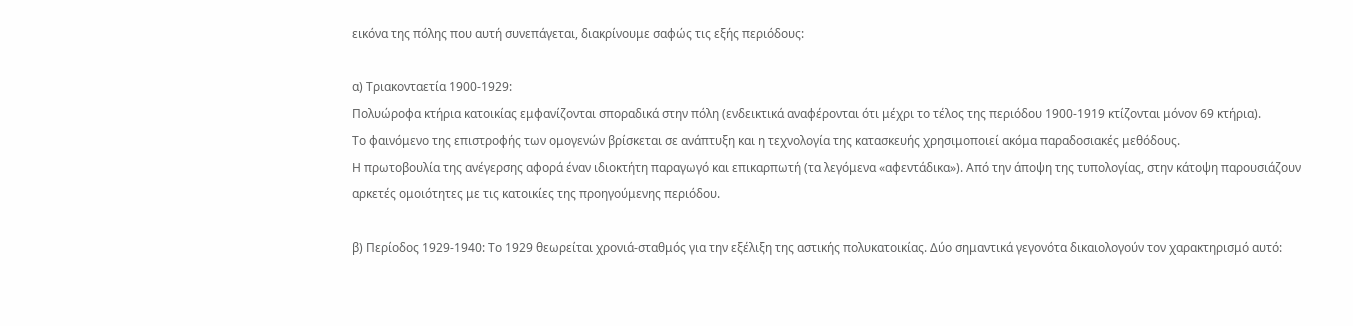εικόνα της πόλης που αυτή συνεπάγεται, διακρίνουμε σαφώς τις εξής περιόδους:

α) Τριακονταετία 1900-1929:
Πολυώροφα κτήρια κατοικίας εμφανίζονται σποραδικά στην πόλη (ενδεικτικά αναφέρονται ότι μέχρι το τέλος της περιόδου 1900-1919 κτίζονται μόνον 69 κτήρια).
Το φαινόμενο της επιστροφής των ομογενών βρίσκεται σε ανάπτυξη και η τεχνολογία της κατασκευής χρησιμοποιεί ακόμα παραδοσιακές μεθόδους.
Η πρωτοβουλία της ανέγερσης αφορά έναν ιδιοκτήτη παραγωγό και επικαρπωτή (τα λεγόμενα «αφεντάδικα»). Από την άποψη της τυπολογίας, στην κάτοψη παρουσιάζουν αρκετές ομοιότητες με τις κατοικίες της προηγούμενης περιόδου.

β) Περίοδος 1929-1940: Το 1929 θεωρείται χρονιά-σταθμός για την εξέλιξη της αστικής πολυκατοικίας. Δύο σημαντικά γεγονότα δικαιολογούν τον χαρακτηρισμό αυτό: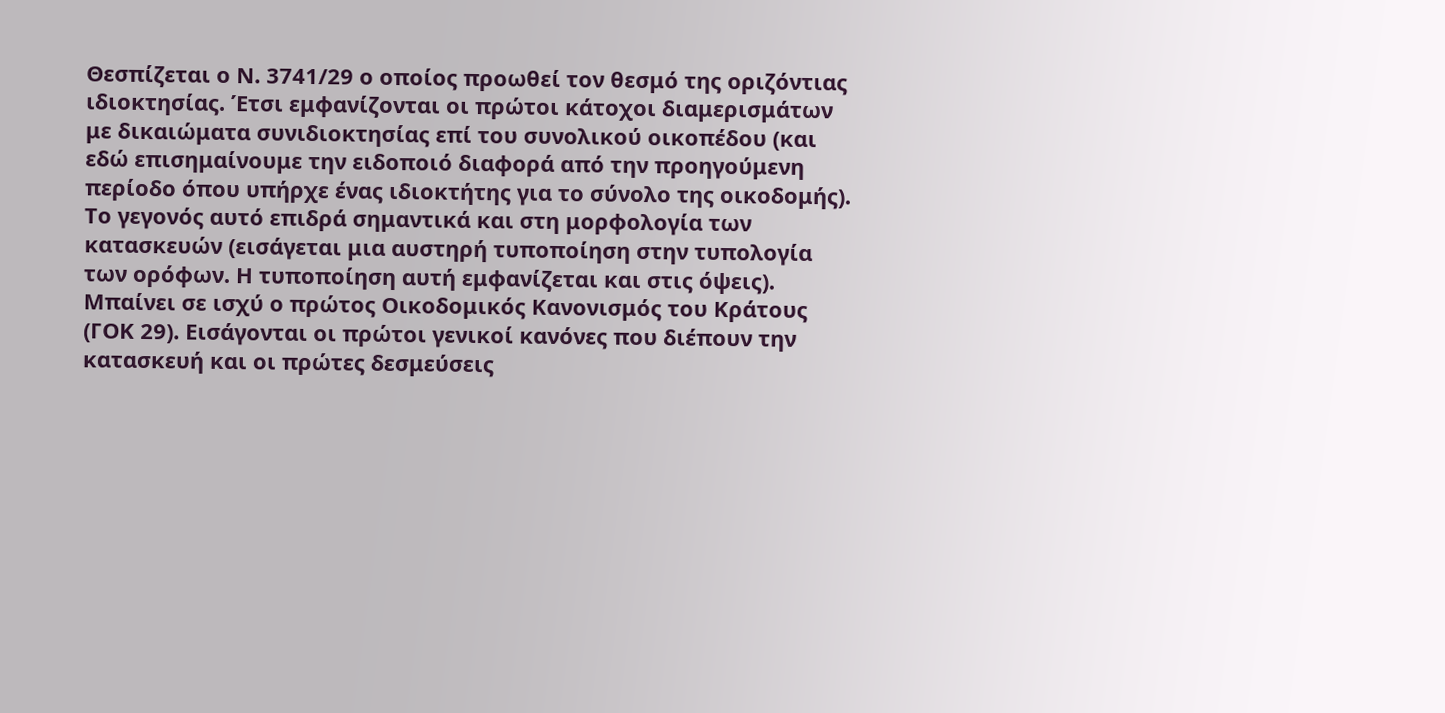Θεσπίζεται ο Ν. 3741/29 ο οποίος προωθεί τον θεσμό της οριζόντιας ιδιοκτησίας. Έτσι εμφανίζονται οι πρώτοι κάτοχοι διαμερισμάτων με δικαιώματα συνιδιοκτησίας επί του συνολικού οικοπέδου (και εδώ επισημαίνουμε την ειδοποιό διαφορά από την προηγούμενη περίοδο όπου υπήρχε ένας ιδιοκτήτης για το σύνολο της οικοδομής). Το γεγονός αυτό επιδρά σημαντικά και στη μορφολογία των κατασκευών (εισάγεται μια αυστηρή τυποποίηση στην τυπολογία των ορόφων. Η τυποποίηση αυτή εμφανίζεται και στις όψεις).
Μπαίνει σε ισχύ ο πρώτος Οικοδομικός Κανονισμός του Κράτους (ΓΟΚ 29). Εισάγονται οι πρώτοι γενικοί κανόνες που διέπουν την κατασκευή και οι πρώτες δεσμεύσεις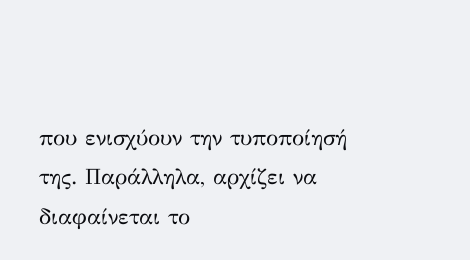που ενισχύουν την τυποποίησή της. Παράλληλα, αρχίζει να διαφαίνεται το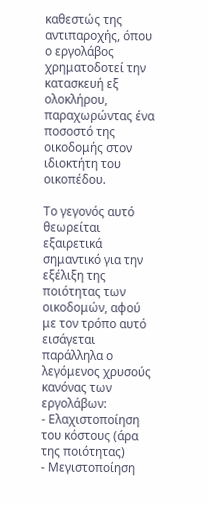καθεστώς της αντιπαροχής, όπου ο εργολάβος χρηματοδοτεί την κατασκευή εξ ολοκλήρου, παραχωρώντας ένα ποσοστό της οικοδομής στον ιδιοκτήτη του οικοπέδου.

Το γεγονός αυτό θεωρείται εξαιρετικά σημαντικό για την εξέλιξη της ποιότητας των οικοδομών, αφού με τον τρόπο αυτό εισάγεται παράλληλα ο λεγόμενος χρυσούς κανόνας των εργολάβων:
- Ελαχιστοποίηση του κόστους (άρα της ποιότητας)
- Μεγιστοποίηση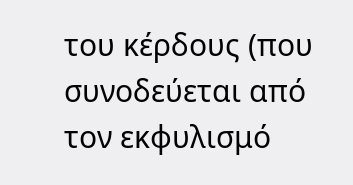του κέρδους (που συνοδεύεται από τον εκφυλισμό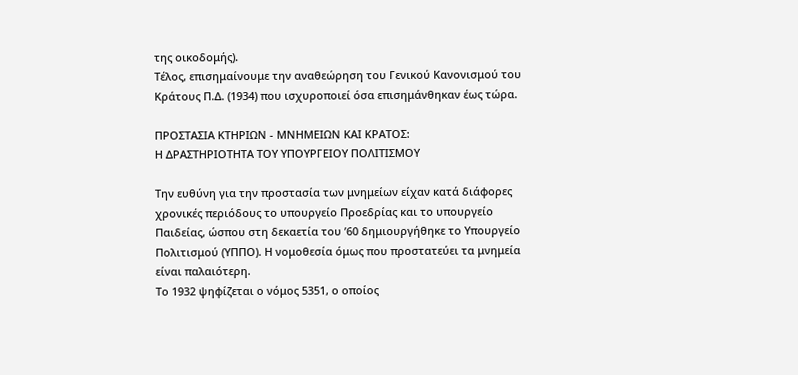της οικοδομής).
Τέλος, επισημαίνουμε την αναθεώρηση του Γενικού Κανονισμού του Κράτους Π.Δ. (1934) που ισχυροποιεί όσα επισημάνθηκαν έως τώρα.

ΠΡΟΣΤΑΣΙΑ ΚΤΗΡΙΩΝ - ΜΝΗΜΕΙΩΝ ΚΑΙ ΚΡΑΤΟΣ:
Η ΔΡΑΣΤΗΡΙΟΤΗΤΑ ΤΟΥ ΥΠΟΥΡΓΕΙΟΥ ΠΟΛΙΤΙΣΜΟΥ

Την ευθύνη για την προστασία των μνημείων είχαν κατά διάφορες χρονικές περιόδους το υπουργείο Προεδρίας και το υπουργείο Παιδείας, ώσπου στη δεκαετία του ’60 δημιουργήθηκε το Υπουργείο Πολιτισμού (ΥΠΠΟ). Η νομοθεσία όμως που προστατεύει τα μνημεία είναι παλαιότερη.
Το 1932 ψηφίζεται ο νόμος 5351, ο οποίος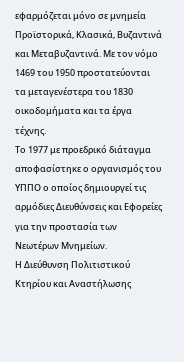εφαρμόζεται μόνο σε μνημεία Προϊστορικά, Κλασικά, Βυζαντινά και Μεταβυζαντινά. Με τον νόμο 1469 του 1950 προστατεύονται τα μεταγενέστερα του 1830 οικοδομήματα και τα έργα τέχνης.
Το 1977 με προεδρικό διάταγμα αποφασίστηκε ο οργανισμός του ΥΠΠΟ ο οποίος δημιουργεί τις αρμόδιες Διευθύνσεις και Εφορείες για την προστασία των Νεωτέρων Μνημείων.
Η Διεύθυνση Πολιτιστικού Κτηρίου και Αναστήλωσης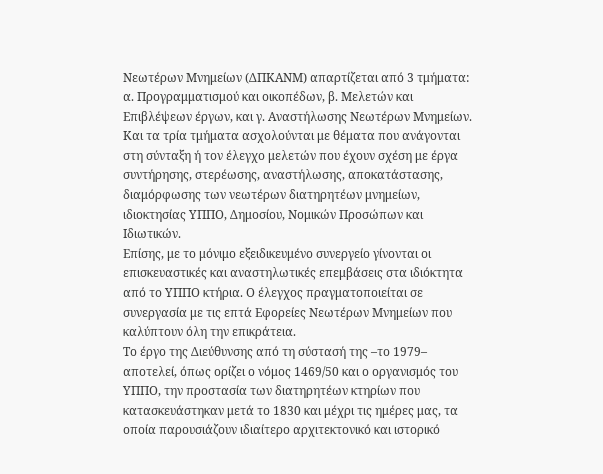Νεωτέρων Μνημείων (ΔΠΚΑΝΜ) απαρτίζεται από 3 τμήματα: α. Προγραμματισμού και οικοπέδων, β. Μελετών και Επιβλέψεων έργων, και γ. Αναστήλωσης Νεωτέρων Μνημείων. Και τα τρία τμήματα ασχολούνται με θέματα που ανάγονται στη σύνταξη ή τον έλεγχο μελετών που έχουν σχέση με έργα συντήρησης, στερέωσης, αναστήλωσης, αποκατάστασης, διαμόρφωσης των νεωτέρων διατηρητέων μνημείων, ιδιοκτησίας ΥΠΠΟ, Δημοσίου, Νομικών Προσώπων και Ιδιωτικών.
Επίσης, με το μόνιμο εξειδικευμένο συνεργείο γίνονται οι επισκευαστικές και αναστηλωτικές επεμβάσεις στα ιδιόκτητα από το ΥΠΠΟ κτήρια. Ο έλεγχος πραγματοποιείται σε συνεργασία με τις επτά Εφορείες Νεωτέρων Μνημείων που καλύπτουν όλη την επικράτεια.
Το έργο της Διεύθυνσης από τη σύστασή της –το 1979– αποτελεί, όπως ορίζει ο νόμος 1469/50 και ο οργανισμός του ΥΠΠΟ, την προστασία των διατηρητέων κτηρίων που κατασκευάστηκαν μετά το 1830 και μέχρι τις ημέρες μας, τα οποία παρουσιάζουν ιδιαίτερο αρχιτεκτονικό και ιστορικό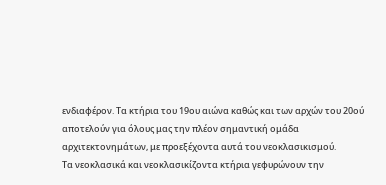ενδιαφέρον. Τα κτήρια του 19ου αιώνα καθώς και των αρχών του 20ού αποτελούν για όλους μας την πλέον σημαντική ομάδα αρχιτεκτονημάτων, με προεξέχοντα αυτά του νεοκλασικισμού.
Τα νεοκλασικά και νεοκλασικίζοντα κτήρια γεφυρώνουν την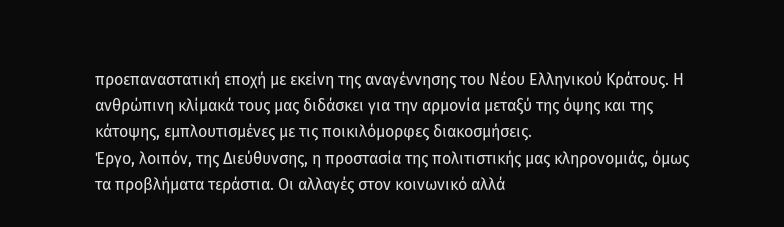προεπαναστατική εποχή με εκείνη της αναγέννησης του Νέου Ελληνικού Κράτους. Η ανθρώπινη κλίμακά τους μας διδάσκει για την αρμονία μεταξύ της όψης και της κάτοψης, εμπλουτισμένες με τις ποικιλόμορφες διακοσμήσεις.
Έργο, λοιπόν, της Διεύθυνσης, η προστασία της πολιτιστικής μας κληρονομιάς, όμως τα προβλήματα τεράστια. Οι αλλαγές στον κοινωνικό αλλά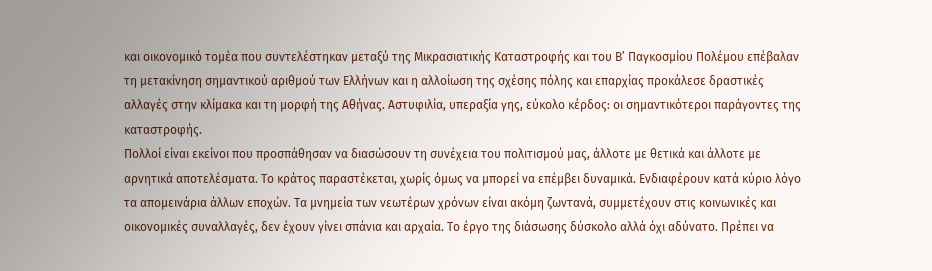και οικονομικό τομέα που συντελέστηκαν μεταξύ της Μικρασιατικής Καταστροφής και του Β’ Παγκοσμίου Πολέμου επέβαλαν τη μετακίνηση σημαντικού αριθμού των Ελλήνων και η αλλοίωση της σχέσης πόλης και επαρχίας προκάλεσε δραστικές αλλαγές στην κλίμακα και τη μορφή της Αθήνας. Αστυφιλία, υπεραξία γης, εύκολο κέρδος: οι σημαντικότεροι παράγοντες της καταστροφής.
Πολλοί είναι εκείνοι που προσπάθησαν να διασώσουν τη συνέχεια του πολιτισμού μας, άλλοτε με θετικά και άλλοτε με αρνητικά αποτελέσματα. Το κράτος παραστέκεται, χωρίς όμως να μπορεί να επέμβει δυναμικά. Ενδιαφέρουν κατά κύριο λόγο τα απομεινάρια άλλων εποχών. Τα μνημεία των νεωτέρων χρόνων είναι ακόμη ζωντανά, συμμετέχουν στις κοινωνικές και οικονομικές συναλλαγές, δεν έχουν γίνει σπάνια και αρχαία. Το έργο της διάσωσης δύσκολο αλλά όχι αδύνατο. Πρέπει να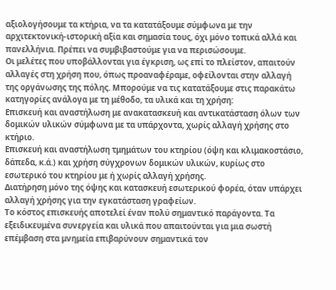αξιολογήσουμε τα κτήρια, να τα κατατάξουμε σύμφωνα με την αρχιτεκτονική-ιστορική αξία και σημασία τους, όχι μόνο τοπικά αλλά και πανελλήνια. Πρέπει να συμβιβαστούμε για να περισώσουμε.
Οι μελέτες που υποβάλλονται για έγκριση, ως επί το πλείστον, απαιτούν αλλαγές στη χρήση που, όπως προαναφέραμε, οφείλονται στην αλλαγή της οργάνωσης της πόλης. Μπορούμε να τις κατατάξουμε στις παρακάτω κατηγορίες ανάλογα με τη μέθοδο, τα υλικά και τη χρήση:
Επισκευή και αναστήλωση με ανακατασκευή και αντικατάσταση όλων των δομικών υλικών σύμφωνα με τα υπάρχοντα, χωρίς αλλαγή χρήσης στο κτήριο.
Επισκευή και αναστήλωση τμημάτων του κτηρίου (όψη και κλιμακοστάσιο, δάπεδα, κ.ά.) και χρήση σύγχρονων δομικών υλικών, κυρίως στο εσωτερικό του κτηρίου με ή χωρίς αλλαγή χρήσης.
Διατήρηση μόνο της όψης και κατασκευή εσωτερικού φορέα, όταν υπάρχει αλλαγή χρήσης για την εγκατάσταση γραφείων.
Το κόστος επισκευής αποτελεί έναν πολύ σημαντικό παράγοντα. Τα εξειδικευμένα συνεργεία και υλικά που απαιτούνται για μια σωστή επέμβαση στα μνημεία επιβαρύνουν σημαντικά τον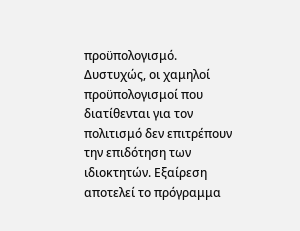προϋπολογισμό.
Δυστυχώς, οι χαμηλοί προϋπολογισμοί που διατίθενται για τον πολιτισμό δεν επιτρέπουν την επιδότηση των ιδιοκτητών. Εξαίρεση αποτελεί το πρόγραμμα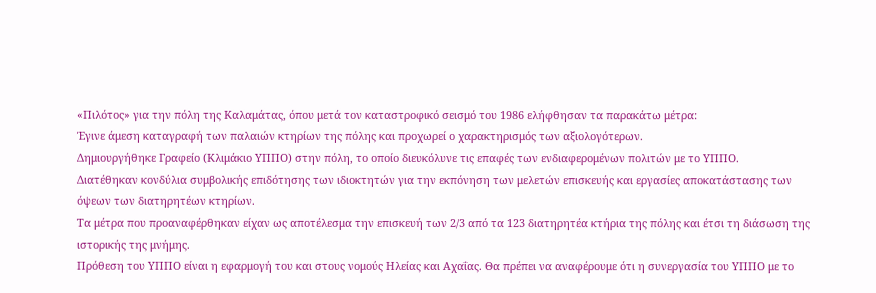«Πιλότος» για την πόλη της Καλαμάτας, όπου μετά τον καταστροφικό σεισμό του 1986 ελήφθησαν τα παρακάτω μέτρα:
Έγινε άμεση καταγραφή των παλαιών κτηρίων της πόλης και προχωρεί ο χαρακτηρισμός των αξιολογότερων.
Δημιουργήθηκε Γραφείο (Κλιμάκιο ΥΠΠΟ) στην πόλη, το οποίο διευκόλυνε τις επαφές των ενδιαφερομένων πολιτών με το ΥΠΠΟ.
Διατέθηκαν κονδύλια συμβολικής επιδότησης των ιδιοκτητών για την εκπόνηση των μελετών επισκευής και εργασίες αποκατάστασης των όψεων των διατηρητέων κτηρίων.
Τα μέτρα που προαναφέρθηκαν είχαν ως αποτέλεσμα την επισκευή των 2/3 από τα 123 διατηρητέα κτήρια της πόλης και έτσι τη διάσωση της ιστορικής της μνήμης.
Πρόθεση του ΥΠΠΟ είναι η εφαρμογή του και στους νομούς Ηλείας και Αχαΐας. Θα πρέπει να αναφέρουμε ότι η συνεργασία του ΥΠΠΟ με το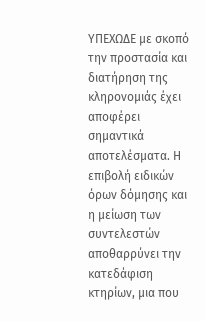ΥΠΕΧΩΔΕ με σκοπό την προστασία και διατήρηση της κληρονομιάς έχει αποφέρει σημαντικά αποτελέσματα. Η επιβολή ειδικών όρων δόμησης και η μείωση των συντελεστών αποθαρρύνει την κατεδάφιση κτηρίων, μια που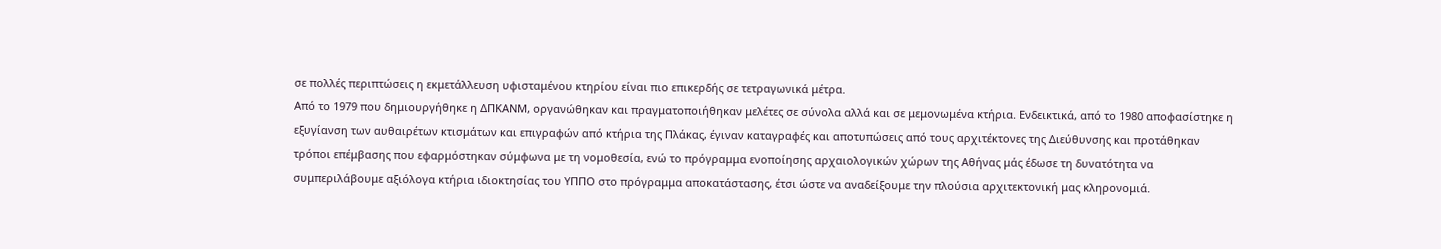σε πολλές περιπτώσεις η εκμετάλλευση υφισταμένου κτηρίου είναι πιο επικερδής σε τετραγωνικά μέτρα.
Από το 1979 που δημιουργήθηκε η ΔΠΚΑΝΜ, οργανώθηκαν και πραγματοποιήθηκαν μελέτες σε σύνολα αλλά και σε μεμονωμένα κτήρια. Ενδεικτικά, από το 1980 αποφασίστηκε η εξυγίανση των αυθαιρέτων κτισμάτων και επιγραφών από κτήρια της Πλάκας, έγιναν καταγραφές και αποτυπώσεις από τους αρχιτέκτονες της Διεύθυνσης και προτάθηκαν τρόποι επέμβασης που εφαρμόστηκαν σύμφωνα με τη νομοθεσία, ενώ το πρόγραμμα ενοποίησης αρχαιολογικών χώρων της Αθήνας μάς έδωσε τη δυνατότητα να συμπεριλάβουμε αξιόλογα κτήρια ιδιοκτησίας του ΥΠΠΟ στο πρόγραμμα αποκατάστασης, έτσι ώστε να αναδείξουμε την πλούσια αρχιτεκτονική μας κληρονομιά.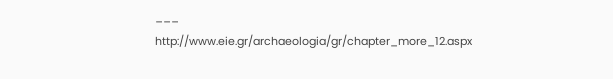___
http://www.eie.gr/archaeologia/gr/chapter_more_12.aspx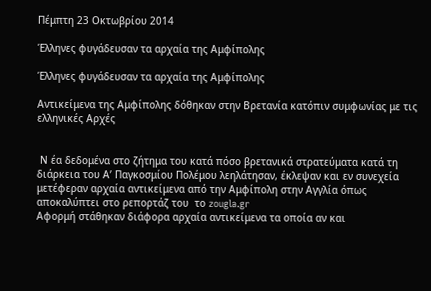Πέμπτη 23 Οκτωβρίου 2014

Έλληνες φυγάδευσαν τα αρχαία της Αμφίπολης

Έλληνες φυγάδευσαν τα αρχαία της Αμφίπολης

Αντικείμενα της Αμφίπολης δόθηκαν στην Βρετανία κατόπιν συμφωνίας με τις ελληνικές Αρχές


 Ν έα δεδομένα στο ζήτημα του κατά πόσο βρετανικά στρατεύματα κατά τη διάρκεια του Α’ Παγκοσμίου Πολέμου λεηλάτησαν, έκλεψαν και εν συνεχεία μετέφεραν αρχαία αντικείμενα από την Αμφίπολη στην Αγγλία όπως αποκαλύπτει στο ρεπορτάζ του  το zougla.gr
Αφορμή στάθηκαν διάφορα αρχαία αντικείμενα τα οποία αν και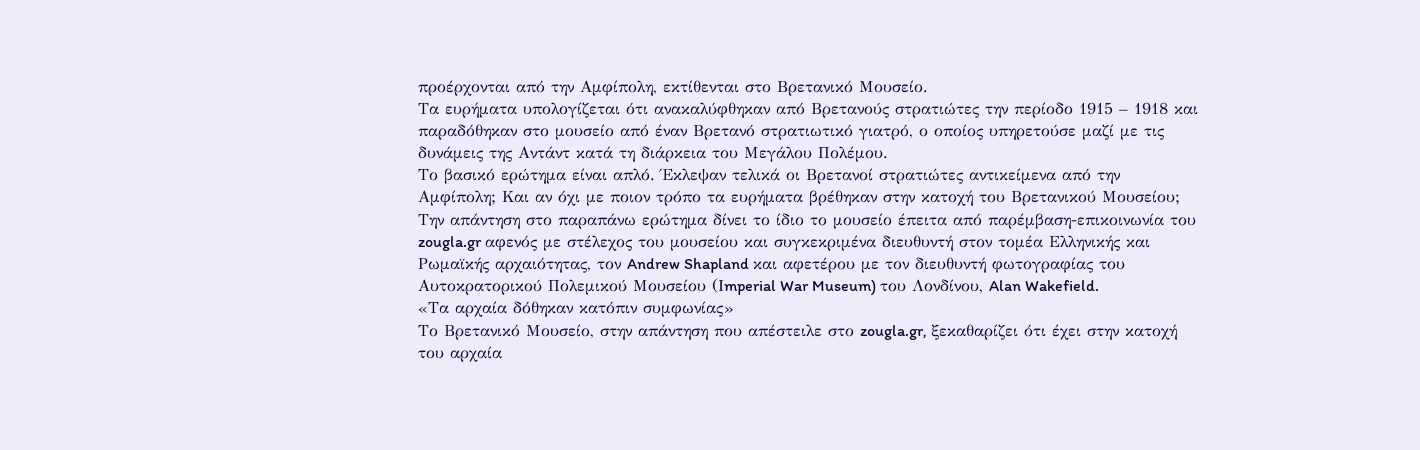προέρχονται από την Αμφίπολη, εκτίθενται στο Βρετανικό Μουσείο.
Τα ευρήματα υπολογίζεται ότι ανακαλύφθηκαν από Βρετανούς στρατιώτες την περίοδο 1915 – 1918 και παραδόθηκαν στο μουσείο από έναν Βρετανό στρατιωτικό γιατρό, ο οποίος υπηρετούσε μαζί με τις δυνάμεις της Αντάντ κατά τη διάρκεια του Μεγάλου Πολέμου.
Το βασικό ερώτημα είναι απλό. Έκλεψαν τελικά οι Βρετανοί στρατιώτες αντικείμενα από την Αμφίπολη; Και αν όχι με ποιον τρόπο τα ευρήματα βρέθηκαν στην κατοχή του Βρετανικού Μουσείου;
Την απάντηση στο παραπάνω ερώτημα δίνει το ίδιο το μουσείο έπειτα από παρέμβαση-επικοινωνία του zougla.gr αφενός με στέλεχος του μουσείου και συγκεκριμένα διευθυντή στον τομέα Ελληνικής και Ρωμαϊκής αρχαιότητας, τον Andrew Shapland και αφετέρου με τον διευθυντή φωτογραφίας του Αυτοκρατορικού Πολεμικού Μουσείου (Ιmperial War Museum) του Λονδίνου, Alan Wakefield.
«Τα αρχαία δόθηκαν κατόπιν συμφωνίας»
Το Βρετανικό Μουσείο, στην απάντηση που απέστειλε στο zougla.gr, ξεκαθαρίζει ότι έχει στην κατοχή του αρχαία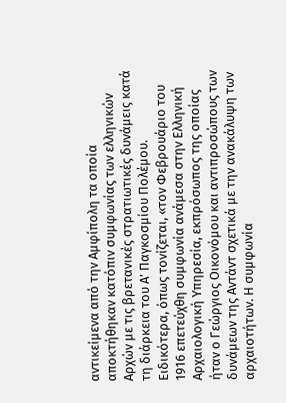αντικείμενα από την Αμφίπολη τα οποία αποκτήθηκαν κατόπιν συμφωνίας των ελληνικών Αρχών με τις βρετανικές στρατιωτικές δυνάμεις κατά τη διάρκεια του Α’ Παγκοσμίου Πολέμου.
Ειδικότερα, όπως τονίζεται, «τον Φεβρουάριο του 1916 επετεύχθη συμφωνία ανάμεσα στην Ελληνική Αρχαιολογική Υπηρεσία, εκπρόσωπος της οποίας ήταν ο Γεώργιος Οικονόμου και αντιπροσώπους των δυνάμεων της Αντάντ σχετικά με την ανακάλυψη των αρχαιοτήτων. Η συμφωνία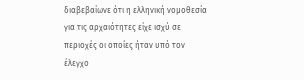διαβεβαίωνε ότι η ελληνική νομοθεσία για τις αρχαιότητες είχε ισχύ σε περιοχές οι οποίες ήταν υπό τον έλεγχο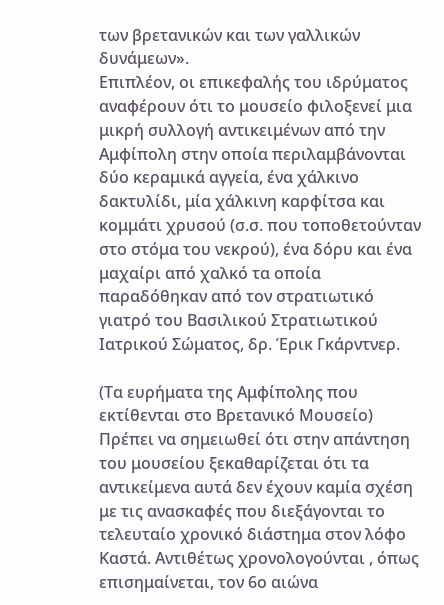των βρετανικών και των γαλλικών δυνάμεων».
Επιπλέον, οι επικεφαλής του ιδρύματος αναφέρουν ότι το μουσείο φιλοξενεί μια μικρή συλλογή αντικειμένων από την Αμφίπολη στην οποία περιλαμβάνονται δύο κεραμικά αγγεία, ένα χάλκινο δακτυλίδι, μία χάλκινη καρφίτσα και κομμάτι χρυσού (σ.σ. που τοποθετούνταν στο στόμα του νεκρού), ένα δόρυ και ένα μαχαίρι από χαλκό τα οποία παραδόθηκαν από τον στρατιωτικό γιατρό του Βασιλικού Στρατιωτικού Ιατρικού Σώματος, δρ. Έρικ Γκάρντνερ.

(Τα ευρήματα της Αμφίπολης που εκτίθενται στο Βρετανικό Μουσείο)
Πρέπει να σημειωθεί ότι στην απάντηση του μουσείου ξεκαθαρίζεται ότι τα αντικείμενα αυτά δεν έχουν καμία σχέση με τις ανασκαφές που διεξάγονται το τελευταίο χρονικό διάστημα στον λόφο Καστά. Αντιθέτως χρονολογούνται , όπως επισημαίνεται, τον 6ο αιώνα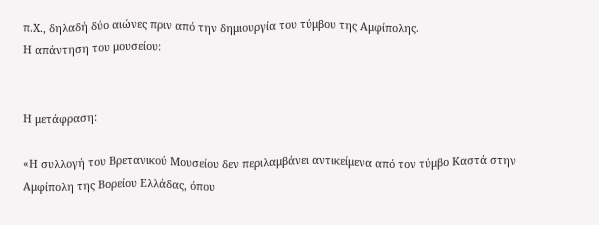π.Χ., δηλαδή δύο αιώνες πριν από την δημιουργία του τύμβου της Αμφίπολης.
Η απάντηση του μουσείου:


Η μετάφραση:

«Η συλλογή του Βρετανικού Μουσείου δεν περιλαμβάνει αντικείμενα από τον τύμβο Καστά στην Αμφίπολη της Βορείου Ελλάδας, όπου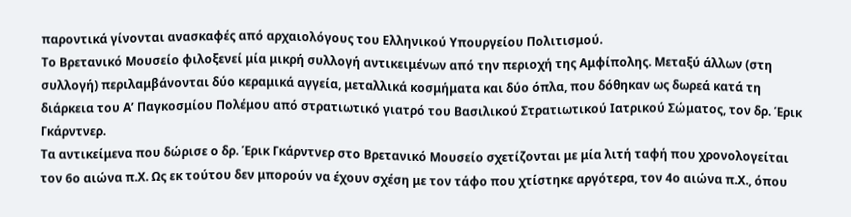παροντικά γίνονται ανασκαφές από αρχαιολόγους του Ελληνικού Υπουργείου Πολιτισμού.
Το Βρετανικό Μουσείο φιλοξενεί μία μικρή συλλογή αντικειμένων από την περιοχή της Αμφίπολης. Μεταξύ άλλων (στη συλλογή) περιλαμβάνονται δύο κεραμικά αγγεία, μεταλλικά κοσμήματα και δύο όπλα, που δόθηκαν ως δωρεά κατά τη διάρκεια του Α’ Παγκοσμίου Πολέμου από στρατιωτικό γιατρό του Βασιλικού Στρατιωτικού Ιατρικού Σώματος, τον δρ. Έρικ Γκάρντνερ.
Τα αντικείμενα που δώρισε ο δρ. Έρικ Γκάρντνερ στο Βρετανικό Μουσείο σχετίζονται με μία λιτή ταφή που χρονολογείται τον 6ο αιώνα π.Χ. Ως εκ τούτου δεν μπορούν να έχουν σχέση με τον τάφο που χτίστηκε αργότερα, τον 4ο αιώνα π.Χ., όπου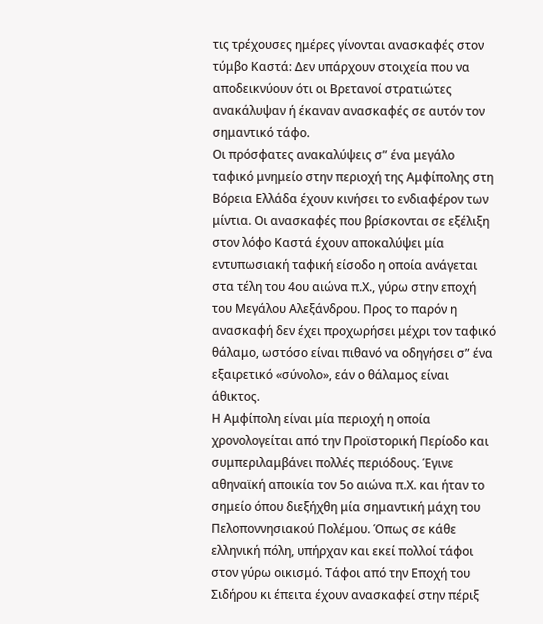τις τρέχουσες ημέρες γίνονται ανασκαφές στον τύμβο Καστά: Δεν υπάρχουν στοιχεία που να αποδεικνύουν ότι οι Βρετανοί στρατιώτες ανακάλυψαν ή έκαναν ανασκαφές σε αυτόν τον σημαντικό τάφο.
Οι πρόσφατες ανακαλύψεις σ” ένα μεγάλο ταφικό μνημείο στην περιοχή της Αμφίπολης στη Βόρεια Ελλάδα έχουν κινήσει το ενδιαφέρον των μίντια. Οι ανασκαφές που βρίσκονται σε εξέλιξη στον λόφο Καστά έχουν αποκαλύψει μία εντυπωσιακή ταφική είσοδο η οποία ανάγεται στα τέλη του 4ου αιώνα π.Χ., γύρω στην εποχή του Μεγάλου Αλεξάνδρου. Προς το παρόν η ανασκαφή δεν έχει προχωρήσει μέχρι τον ταφικό θάλαμο, ωστόσο είναι πιθανό να οδηγήσει σ” ένα εξαιρετικό «σύνολο», εάν ο θάλαμος είναι άθικτος.
Η Αμφίπολη είναι μία περιοχή η οποία χρονολογείται από την Προϊστορική Περίοδο και συμπεριλαμβάνει πολλές περιόδους. Έγινε αθηναϊκή αποικία τον 5ο αιώνα π.Χ. και ήταν το σημείο όπου διεξήχθη μία σημαντική μάχη του Πελοποννησιακού Πολέμου. Όπως σε κάθε ελληνική πόλη, υπήρχαν και εκεί πολλοί τάφοι στον γύρω οικισμό. Τάφοι από την Εποχή του Σιδήρου κι έπειτα έχουν ανασκαφεί στην πέριξ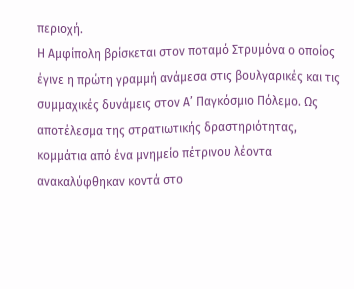περιοχή.
Η Αμφίπολη βρίσκεται στον ποταμό Στρυμόνα ο οποίος έγινε η πρώτη γραμμή ανάμεσα στις βουλγαρικές και τις συμμαχικές δυνάμεις στον Α’ Παγκόσμιο Πόλεμο. Ως αποτέλεσμα της στρατιωτικής δραστηριότητας, κομμάτια από ένα μνημείο πέτρινου λέοντα ανακαλύφθηκαν κοντά στο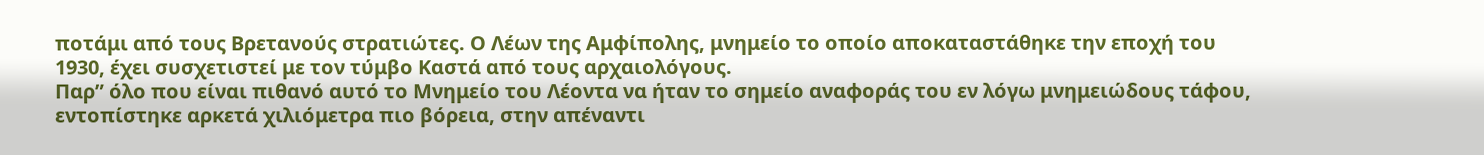ποτάμι από τους Βρετανούς στρατιώτες. Ο Λέων της Αμφίπολης, μνημείο το οποίο αποκαταστάθηκε την εποχή του 1930, έχει συσχετιστεί με τον τύμβο Καστά από τους αρχαιολόγους.
Παρ” όλο που είναι πιθανό αυτό το Μνημείο του Λέοντα να ήταν το σημείο αναφοράς του εν λόγω μνημειώδους τάφου, εντοπίστηκε αρκετά χιλιόμετρα πιο βόρεια, στην απέναντι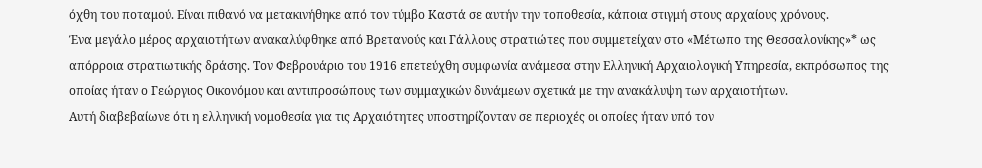όχθη του ποταμού. Είναι πιθανό να μετακινήθηκε από τον τύμβο Καστά σε αυτήν την τοποθεσία, κάποια στιγμή στους αρχαίους χρόνους.
Ένα μεγάλο μέρος αρχαιοτήτων ανακαλύφθηκε από Βρετανούς και Γάλλους στρατιώτες που συμμετείχαν στο «Μέτωπο της Θεσσαλονίκης»* ως απόρροια στρατιωτικής δράσης. Τον Φεβρουάριο του 1916 επετεύχθη συμφωνία ανάμεσα στην Ελληνική Αρχαιολογική Υπηρεσία, εκπρόσωπος της οποίας ήταν ο Γεώργιος Οικονόμου και αντιπροσώπους των συμμαχικών δυνάμεων σχετικά με την ανακάλυψη των αρχαιοτήτων.
Αυτή διαβεβαίωνε ότι η ελληνική νομοθεσία για τις Αρχαιότητες υποστηρίζονταν σε περιοχές οι οποίες ήταν υπό τον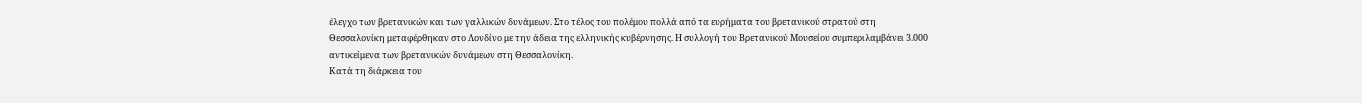έλεγχο των βρετανικών και των γαλλικών δυνάμεων. Στο τέλος του πολέμου πολλά από τα ευρήματα του βρετανικού στρατού στη Θεσσαλονίκη μεταφέρθηκαν στο Λονδίνο με την άδεια της ελληνικής κυβέρνησης. Η συλλογή του Βρετανικού Μουσείου συμπεριλαμβάνει 3.000 αντικείμενα των βρετανικών δυνάμεων στη Θεσσαλονίκη.
Κατά τη διάρκεια του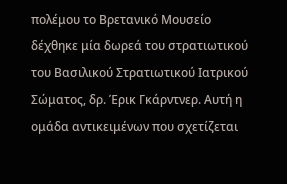πολέμου το Βρετανικό Μουσείο δέχθηκε μία δωρεά του στρατιωτικού του Βασιλικού Στρατιωτικού Ιατρικού Σώματος, δρ. Έρικ Γκάρντνερ. Αυτή η ομάδα αντικειμένων που σχετίζεται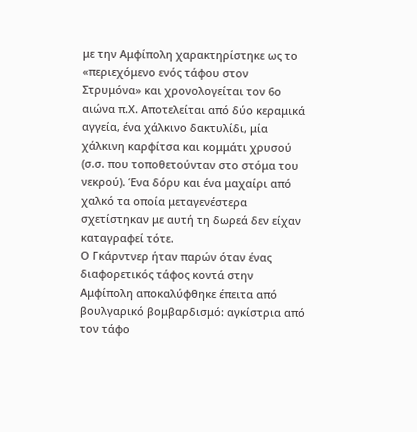με την Αμφίπολη χαρακτηρίστηκε ως το «περιεχόμενο ενός τάφου στον Στρυμόνα» και χρονολογείται τον 6ο αιώνα π.Χ. Αποτελείται από δύο κεραμικά αγγεία, ένα χάλκινο δακτυλίδι, μία χάλκινη καρφίτσα και κομμάτι χρυσού (σ.σ. που τοποθετούνταν στο στόμα του νεκρού). Ένα δόρυ και ένα μαχαίρι από χαλκό τα οποία μεταγενέστερα σχετίστηκαν με αυτή τη δωρεά δεν είχαν καταγραφεί τότε.
Ο Γκάρντνερ ήταν παρών όταν ένας διαφορετικός τάφος κοντά στην Αμφίπολη αποκαλύφθηκε έπειτα από βουλγαρικό βομβαρδισμό: αγκίστρια από τον τάφο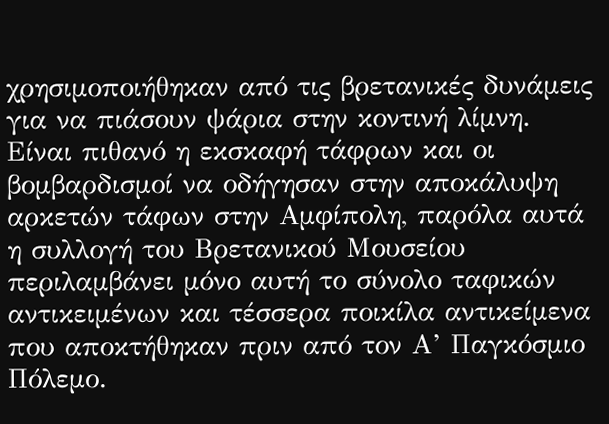χρησιμοποιήθηκαν από τις βρετανικές δυνάμεις για να πιάσουν ψάρια στην κοντινή λίμνη. Είναι πιθανό η εκσκαφή τάφρων και οι βομβαρδισμοί να οδήγησαν στην αποκάλυψη αρκετών τάφων στην Αμφίπολη, παρόλα αυτά η συλλογή του Βρετανικού Μουσείου περιλαμβάνει μόνο αυτή το σύνολο ταφικών αντικειμένων και τέσσερα ποικίλα αντικείμενα που αποκτήθηκαν πριν από τον Α’ Παγκόσμιο Πόλεμο.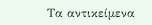Τα αντικείμενα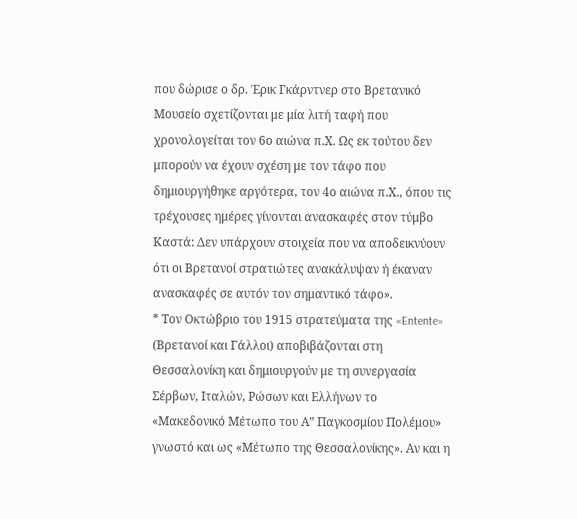που δώρισε ο δρ. Έρικ Γκάρντνερ στο Βρετανικό Μουσείο σχετίζονται με μία λιτή ταφή που χρονολογείται τον 6ο αιώνα π.Χ. Ως εκ τούτου δεν μπορούν να έχουν σχέση με τον τάφο που δημιουργήθηκε αργότερα, τον 4ο αιώνα π.Χ., όπου τις τρέχουσες ημέρες γίνονται ανασκαφές στον τύμβο Καστά: Δεν υπάρχουν στοιχεία που να αποδεικνύουν ότι οι Βρετανοί στρατιώτες ανακάλυψαν ή έκαναν ανασκαφές σε αυτόν τον σημαντικό τάφο».
* Τον Οκτώβριο του 1915 στρατεύματα της «Entente» (Βρετανοί και Γάλλοι) αποβιβάζονται στη Θεσσαλονίκη και δημιουργούν με τη συνεργασία Σέρβων, Ιταλών, Ρώσων και Ελλήνων το «Μακεδονικό Μέτωπο του Α” Παγκοσμίου Πολέμου» γνωστό και ως «Μέτωπο της Θεσσαλονίκης». Aν και η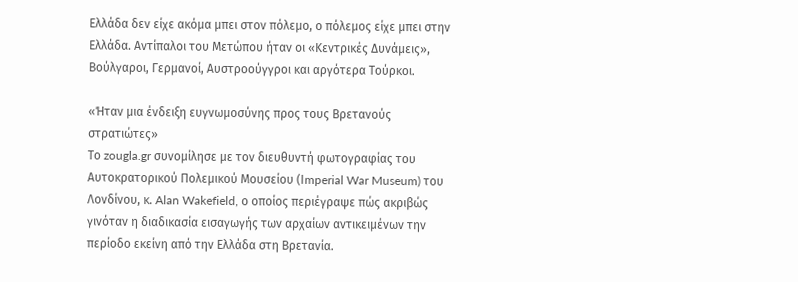Ελλάδα δεν είχε ακόμα μπει στον πόλεμο, ο πόλεμος είχε μπει στην Ελλάδα. Αντίπαλοι του Μετώπου ήταν οι «Κεντρικές Δυνάμεις», Βούλγαροι, Γερμανοί, Αυστροούγγροι και αργότερα Τούρκοι.

«Ήταν μια ένδειξη ευγνωμοσύνης προς τους Βρετανούς στρατιώτες»
Το zougla.gr συνομίλησε με τον διευθυντή φωτογραφίας του Αυτοκρατορικού Πολεμικού Μουσείου (Ιmperial War Museum) του Λονδίνου, κ. Alan Wakefield, ο οποίος περιέγραψε πώς ακριβώς γινόταν η διαδικασία εισαγωγής των αρχαίων αντικειμένων την περίοδο εκείνη από την Ελλάδα στη Βρετανία.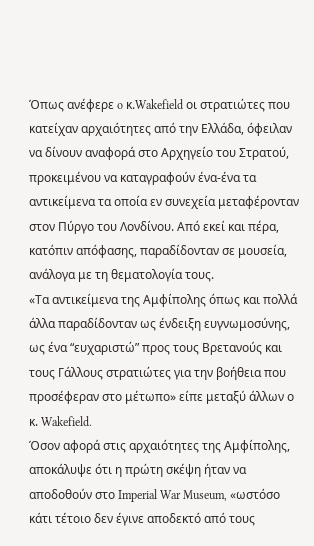Όπως ανέφερε o κ.Wakefield οι στρατιώτες που κατείχαν αρχαιότητες από την Ελλάδα, όφειλαν να δίνουν αναφορά στο Αρχηγείο του Στρατού, προκειμένου να καταγραφούν ένα-ένα τα αντικείμενα τα οποία εν συνεχεία μεταφέρονταν στον Πύργο του Λονδίνου. Από εκεί και πέρα, κατόπιν απόφασης, παραδίδονταν σε μουσεία, ανάλογα με τη θεματολογία τους.
«Τα αντικείμενα της Αμφίπολης όπως και πολλά άλλα παραδίδονταν ως ένδειξη ευγνωμοσύνης, ως ένα “ευχαριστώ” προς τους Βρετανούς και τους Γάλλους στρατιώτες για την βοήθεια που προσέφεραν στο μέτωπο» είπε μεταξύ άλλων ο κ. Wakefield.
Όσον αφορά στις αρχαιότητες της Αμφίπολης, αποκάλυψε ότι η πρώτη σκέψη ήταν να αποδοθούν στο Ιmperial War Museum, «ωστόσο κάτι τέτοιο δεν έγινε αποδεκτό από τους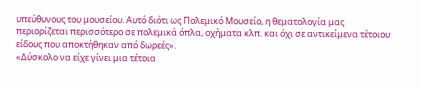υπεύθυνους του μουσείου. Αυτό διότι ως Πολεμικό Μουσείο, η θεματολογία μας περιορίζεται περισσότερο σε πολεμικά όπλα, οχήματα κλπ. και όχι σε αντικείμενα τέτοιου είδους που αποκτήθηκαν από δωρεές».
«Δύσκολο να είχε γίνει μια τέτοια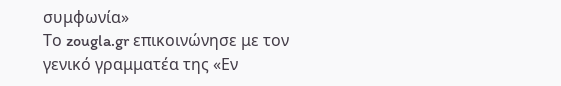συμφωνία»
Το zougla.gr επικοινώνησε με τον γενικό γραμματέα της «Εν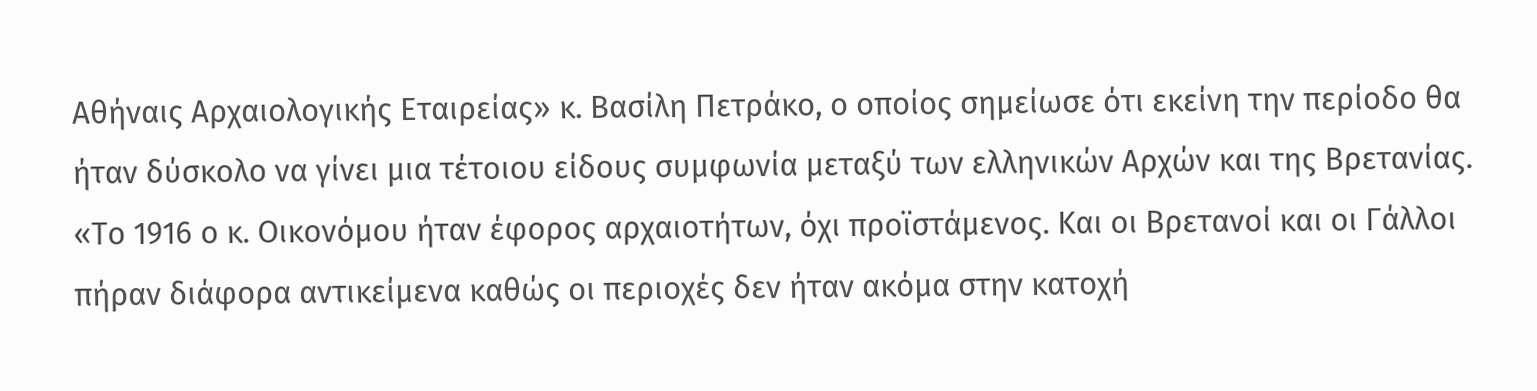Αθήναις Αρχαιολογικής Εταιρείας» κ. Βασίλη Πετράκο, ο οποίος σημείωσε ότι εκείνη την περίοδο θα ήταν δύσκολο να γίνει μια τέτοιου είδους συμφωνία μεταξύ των ελληνικών Αρχών και της Βρετανίας.
«Το 1916 ο κ. Οικονόμου ήταν έφορος αρχαιοτήτων, όχι προϊστάμενος. Και οι Βρετανοί και οι Γάλλοι πήραν διάφορα αντικείμενα καθώς οι περιοχές δεν ήταν ακόμα στην κατοχή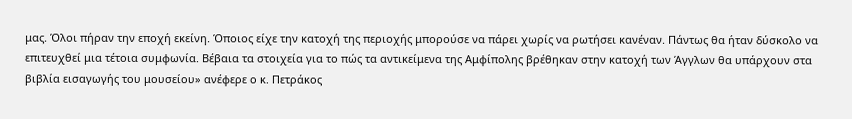μας. Όλοι πήραν την εποχή εκείνη. Όποιος είχε την κατοχή της περιοχής μπορούσε να πάρει χωρίς να ρωτήσει κανέναν. Πάντως θα ήταν δύσκολο να επιτευχθεί μια τέτοια συμφωνία. Βέβαια τα στοιχεία για το πώς τα αντικείμενα της Αμφίπολης βρέθηκαν στην κατοχή των Άγγλων θα υπάρχουν στα βιβλία εισαγωγής του μουσείου» ανέφερε ο κ. Πετράκος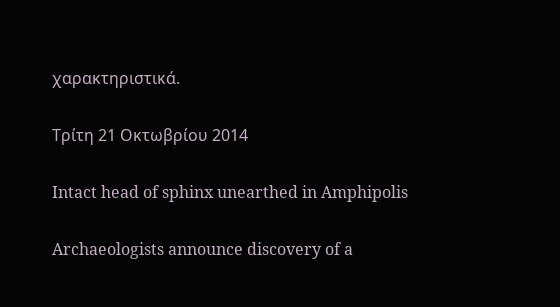χαρακτηριστικά.

Τρίτη 21 Οκτωβρίου 2014

Intact head of sphinx unearthed in Amphipolis

Archaeologists announce discovery of a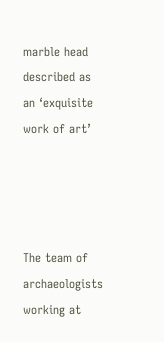marble head described as an ‘exquisite work of art’




The team of archaeologists working at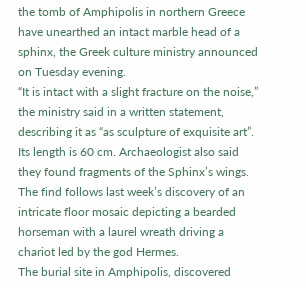the tomb of Amphipolis in northern Greece have unearthed an intact marble head of a sphinx, the Greek culture ministry announced on Tuesday evening.
“It is intact with a slight fracture on the noise,” the ministry said in a written statement, describing it as “as sculpture of exquisite art”. Its length is 60 cm. Archaeologist also said they found fragments of the Sphinx’s wings.
The find follows last week’s discovery of an intricate floor mosaic depicting a bearded horseman with a laurel wreath driving a chariot led by the god Hermes.
The burial site in Amphipolis, discovered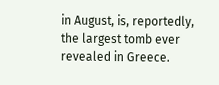in August, is, reportedly, the largest tomb ever revealed in Greece.